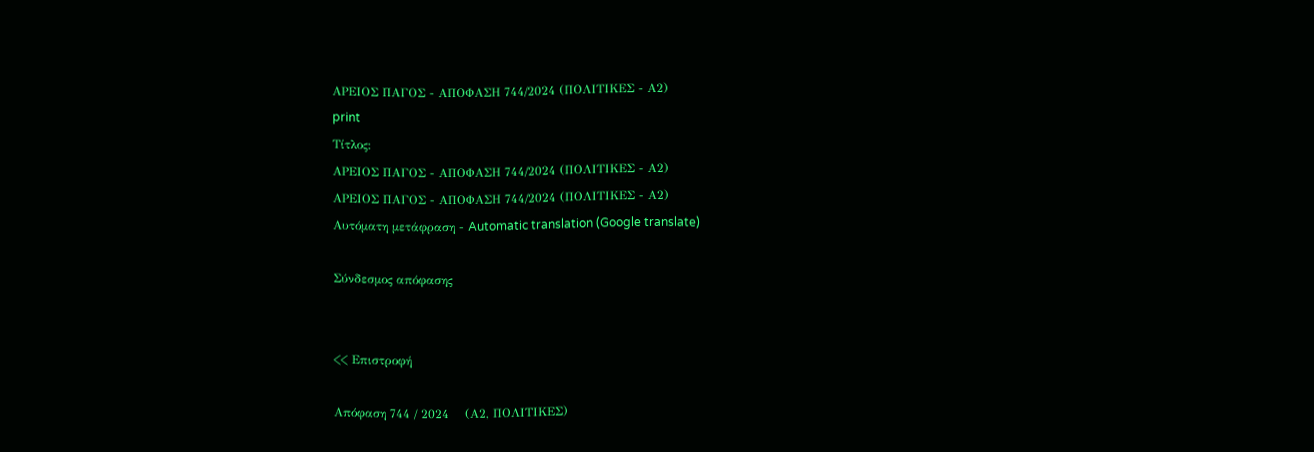ΑΡΕΙΟΣ ΠΑΓΟΣ - ΑΠΟΦΑΣΗ 744/2024 (ΠΟΛΙΤΙΚΕΣ - Α2)
print
Τίτλος:
ΑΡΕΙΟΣ ΠΑΓΟΣ - ΑΠΟΦΑΣΗ 744/2024 (ΠΟΛΙΤΙΚΕΣ - Α2)
ΑΡΕΙΟΣ ΠΑΓΟΣ - ΑΠΟΦΑΣΗ 744/2024 (ΠΟΛΙΤΙΚΕΣ - Α2)
Αυτόματη μετάφραση - Automatic translation (Google translate)

Σύνδεσμος απόφασης


<< Επιστροφή

Απόφαση 744 / 2024    (Α2, ΠΟΛΙΤΙΚΕΣ)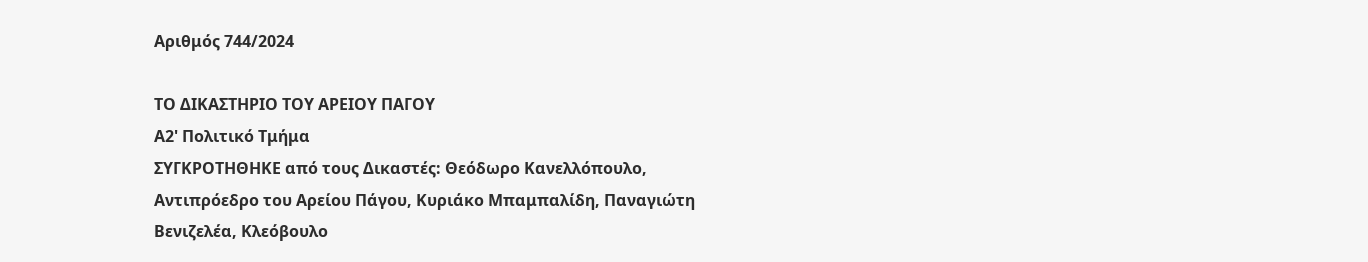Αριθμός 744/2024

ΤΟ ΔΙΚΑΣΤΗΡΙΟ ΤΟΥ ΑΡΕΙΟΥ ΠΑΓΟΥ
Α2' Πολιτικό Τμήμα
ΣΥΓΚΡΟΤΗΘΗΚΕ από τους Δικαστές: Θεόδωρο Κανελλόπουλο, Αντιπρόεδρο του Αρείου Πάγου, Κυριάκο Μπαμπαλίδη, Παναγιώτη Βενιζελέα, Κλεόβουλο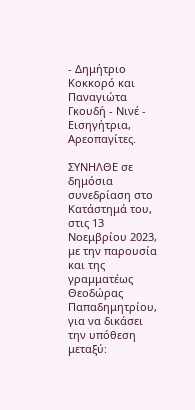- Δημήτριο Κοκκορό και Παναγιώτα Γκουδή - Νινέ - Εισηγήτρια, Αρεοπαγίτες.

ΣΥΝΗΛΘΕ σε δημόσια συνεδρίαση στο Κατάστημά του, στις 13 Νοεμβρίου 2023, με την παρουσία και της γραμματέως Θεοδώρας Παπαδημητρίου, για να δικάσει την υπόθεση μεταξύ: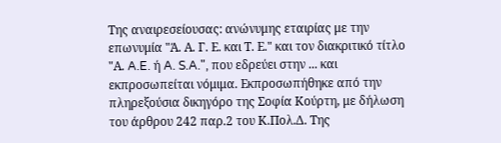Της αναιρεσείουσας: ανώνυμης εταιρίας με την επωνυμία "Ά. Α. Γ. Ε. και Τ. Ε." και τον διακριτικό τίτλο "Α. A.E. ή A. S.A.", που εδρεύει στην ... και εκπροσωπείται νόμιμα. Εκπροσωπήθηκε από την πληρεξούσια δικηγόρο της Σοφία Κούρτη, με δήλωση του άρθρου 242 παρ.2 του Κ.Πολ.Δ. Της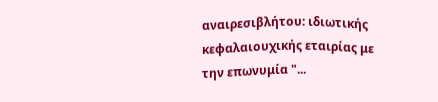αναιρεσιβλήτου: ιδιωτικής κεφαλαιουχικής εταιρίας με την επωνυμία "...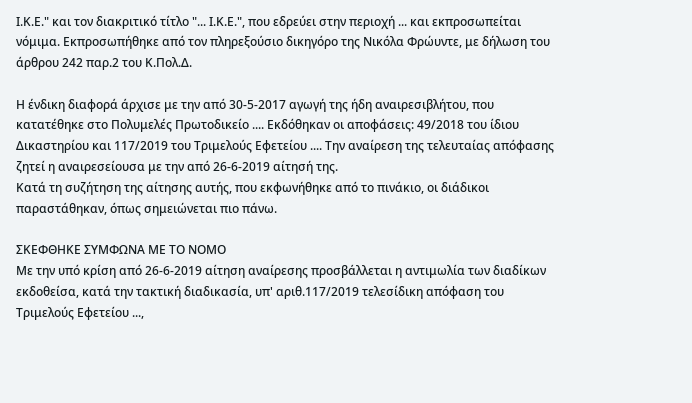Ι.Κ.Ε." και τον διακριτικό τίτλο "... Ι.Κ.Ε.", που εδρεύει στην περιοχή ... και εκπροσωπείται νόμιμα. Εκπροσωπήθηκε από τον πληρεξούσιο δικηγόρο της Νικόλα Φρώυντε, με δήλωση του άρθρου 242 παρ.2 του Κ.Πολ.Δ.

Η ένδικη διαφορά άρχισε με την από 30-5-2017 αγωγή της ήδη αναιρεσιβλήτου, που κατατέθηκε στο Πολυμελές Πρωτοδικείο .... Εκδόθηκαν οι αποφάσεις: 49/2018 του ίδιου Δικαστηρίου και 117/2019 του Τριμελούς Εφετείου .... Την αναίρεση της τελευταίας απόφασης ζητεί η αναιρεσείουσα με την από 26-6-2019 αίτησή της.
Κατά τη συζήτηση της αίτησης αυτής, που εκφωνήθηκε από το πινάκιο, οι διάδικοι παραστάθηκαν, όπως σημειώνεται πιο πάνω.

ΣΚΕΦΘΗΚΕ ΣΥΜΦΩΝΑ ΜΕ ΤΟ ΝΟΜΟ
Με την υπό κρίση από 26-6-2019 αίτηση αναίρεσης προσβάλλεται η αντιμωλία των διαδίκων εκδοθείσα, κατά την τακτική διαδικασία, υπ' αριθ.117/2019 τελεσίδικη απόφαση του Τριμελούς Εφετείου ...,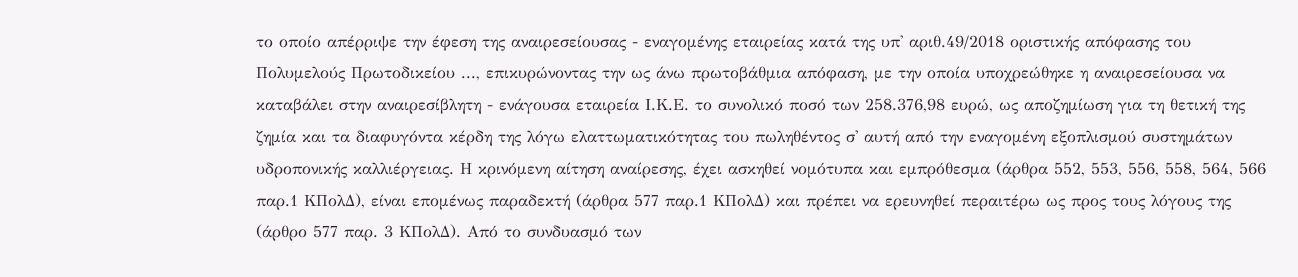το οποίο απέρριψε την έφεση της αναιρεσείουσας - εναγομένης εταιρείας κατά της υπ' αριθ.49/2018 οριστικής απόφασης του Πολυμελούς Πρωτοδικείου ..., επικυρώνοντας την ως άνω πρωτοβάθμια απόφαση, με την οποία υποχρεώθηκε η αναιρεσείουσα να καταβάλει στην αναιρεσίβλητη - ενάγουσα εταιρεία Ι.Κ.Ε. το συνολικό ποσό των 258.376,98 ευρώ, ως αποζημίωση για τη θετική της ζημία και τα διαφυγόντα κέρδη της λόγω ελαττωματικότητας του πωληθέντος σ' αυτή από την εναγομένη εξοπλισμού συστημάτων υδροπονικής καλλιέργειας. Η κρινόμενη αίτηση αναίρεσης, έχει ασκηθεί νομότυπα και εμπρόθεσμα (άρθρα 552, 553, 556, 558, 564, 566 παρ.1 ΚΠολΔ), είναι επομένως παραδεκτή (άρθρα 577 παρ.1 ΚΠολΔ) και πρέπει να ερευνηθεί περαιτέρω ως προς τους λόγους της (άρθρο 577 παρ. 3 ΚΠολΔ). Από το συνδυασμό των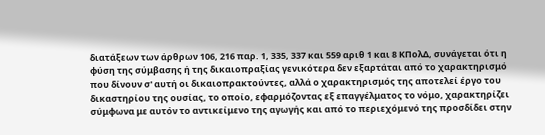διατάξεων των άρθρων 106, 216 παρ. 1, 335, 337 και 559 αριθ 1 και 8 ΚΠολΔ, συνάγεται ότι η φύση της σύμβασης ή της δικαιοπραξίας γενικότερα δεν εξαρτάται από το χαρακτηρισμό που δίνουν σ' αυτή οι δικαιοπρακτούντες, αλλά ο χαρακτηρισμός της αποτελεί έργο του δικαστηρίου της ουσίας, το οποίο, εφαρμόζοντας εξ επαγγέλματος το νόμο, χαρακτηρίζει σύμφωνα με αυτόν το αντικείμενο της αγωγής και από το περιεχόμενό της προσδίδει στην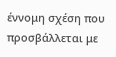έννομη σχέση που προσβάλλεται με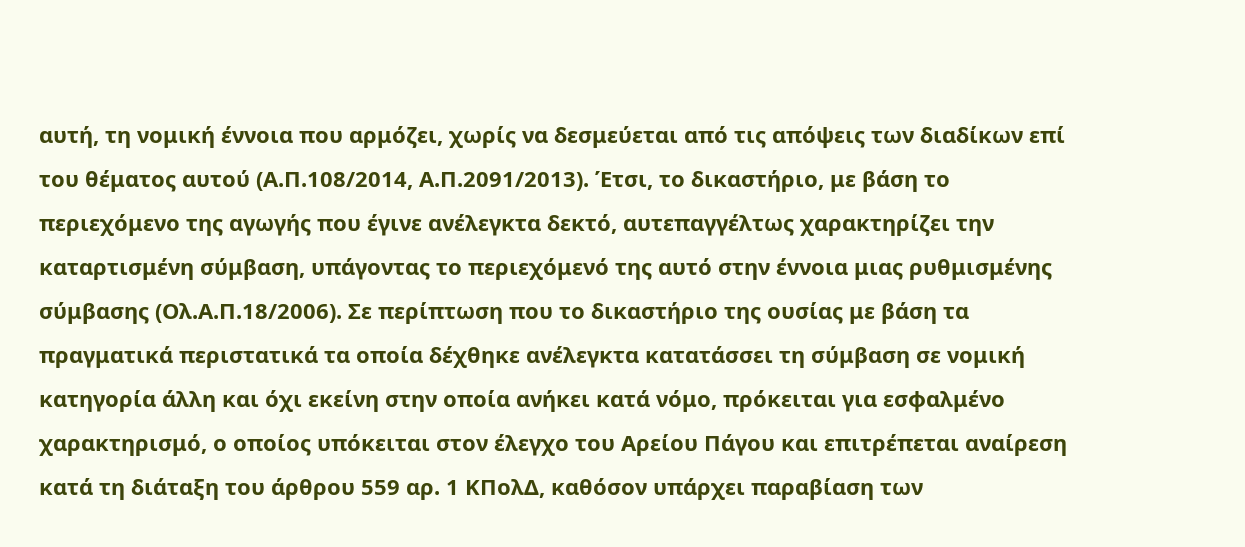αυτή, τη νομική έννοια που αρμόζει, χωρίς να δεσμεύεται από τις απόψεις των διαδίκων επί του θέματος αυτού (Α.Π.108/2014, Α.Π.2091/2013). Έτσι, το δικαστήριο, με βάση το περιεχόμενο της αγωγής που έγινε ανέλεγκτα δεκτό, αυτεπαγγέλτως χαρακτηρίζει την καταρτισμένη σύμβαση, υπάγοντας το περιεχόμενό της αυτό στην έννοια μιας ρυθμισμένης σύμβασης (Ολ.Α.Π.18/2006). Σε περίπτωση που το δικαστήριο της ουσίας με βάση τα πραγματικά περιστατικά τα οποία δέχθηκε ανέλεγκτα κατατάσσει τη σύμβαση σε νομική κατηγορία άλλη και όχι εκείνη στην οποία ανήκει κατά νόμο, πρόκειται για εσφαλμένο χαρακτηρισμό, ο οποίος υπόκειται στον έλεγχο του Αρείου Πάγου και επιτρέπεται αναίρεση κατά τη διάταξη του άρθρου 559 αρ. 1 ΚΠολΔ, καθόσον υπάρχει παραβίαση των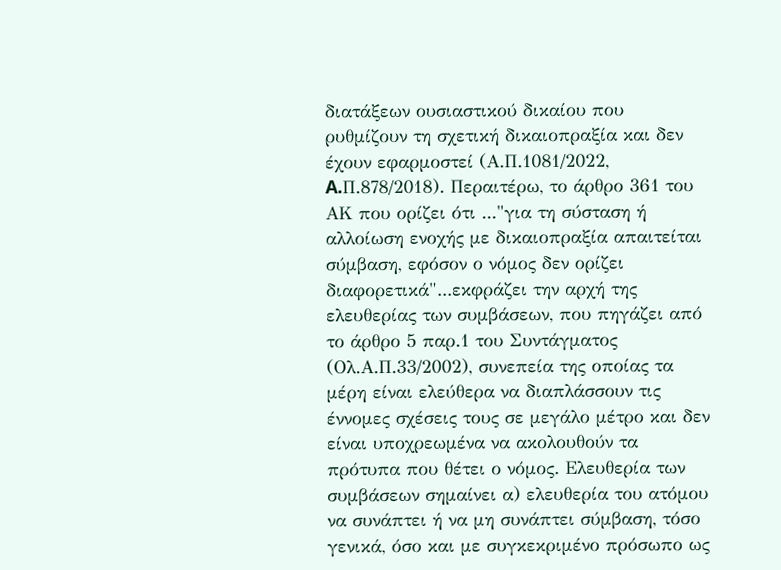διατάξεων ουσιαστικού δικαίου που ρυθμίζουν τη σχετική δικαιοπραξία και δεν έχουν εφαρμοστεί (Α.Π.1081/2022, A.Π.878/2018). Περαιτέρω, το άρθρο 361 του ΑΚ που ορίζει ότι ..."για τη σύσταση ή αλλοίωση ενοχής με δικαιοπραξία απαιτείται σύμβαση, εφόσον ο νόμος δεν ορίζει διαφορετικά"...εκφράζει την αρχή της ελευθερίας των συμβάσεων, που πηγάζει από το άρθρο 5 παρ.1 του Συντάγματος (Ολ.Α.Π.33/2002), συνεπεία της οποίας τα μέρη είναι ελεύθερα να διαπλάσσουν τις έννομες σχέσεις τους σε μεγάλο μέτρο και δεν είναι υποχρεωμένα να ακολουθούν τα πρότυπα που θέτει ο νόμος. Ελευθερία των συμβάσεων σημαίνει α) ελευθερία του ατόμου να συνάπτει ή να μη συνάπτει σύμβαση, τόσο γενικά, όσο και με συγκεκριμένο πρόσωπο ως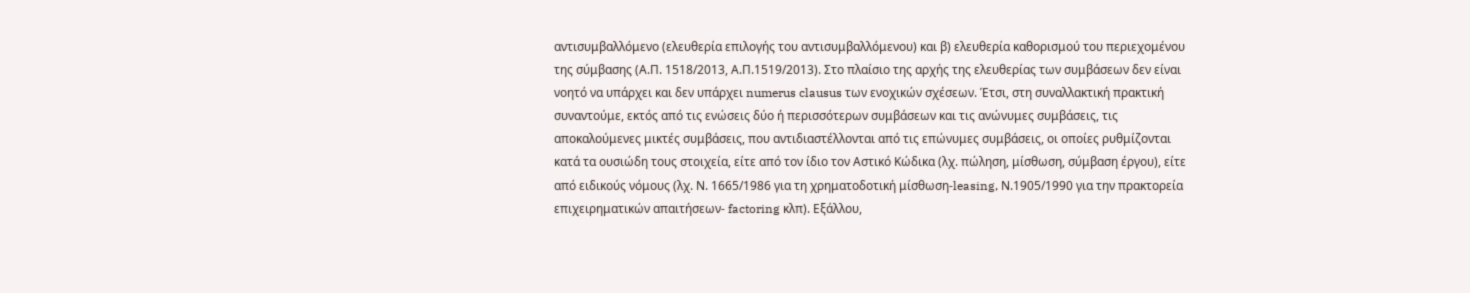αντισυμβαλλόμενο (ελευθερία επιλογής του αντισυμβαλλόμενου) και β) ελευθερία καθορισμού του περιεχομένου της σύμβασης (Α.Π. 1518/2013, Α.Π.1519/2013). Στο πλαίσιο της αρχής της ελευθερίας των συμβάσεων δεν είναι νοητό να υπάρχει και δεν υπάρχει numerus clausus των ενοχικών σχέσεων. Έτσι, στη συναλλακτική πρακτική συναντούμε, εκτός από τις ενώσεις δύο ή περισσότερων συμβάσεων και τις ανώνυμες συμβάσεις, τις αποκαλούμενες μικτές συμβάσεις, που αντιδιαστέλλονται από τις επώνυμες συμβάσεις, οι οποίες ρυθμίζονται κατά τα ουσιώδη τους στοιχεία, είτε από τον ίδιο τον Αστικό Κώδικα (λχ. πώληση, μίσθωση, σύμβαση έργου), είτε από ειδικούς νόμους (λχ. Ν. 1665/1986 για τη χρηματοδοτική μίσθωση-leasing, Ν.1905/1990 για την πρακτορεία επιχειρηματικών απαιτήσεων- factoring κλπ). Εξάλλου,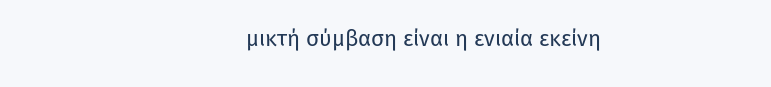μικτή σύμβαση είναι η ενιαία εκείνη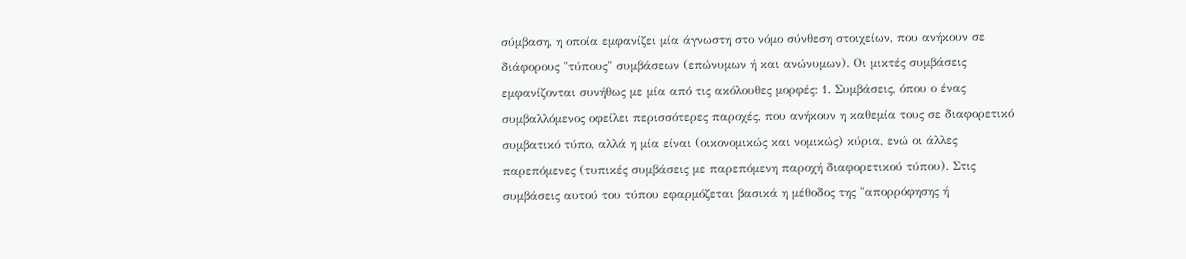σύμβαση, η οποία εμφανίζει μία άγνωστη στο νόμο σύνθεση στοιχείων, που ανήκουν σε διάφορους "τύπους" συμβάσεων (επώνυμων ή και ανώνυμων). Οι μικτές συμβάσεις εμφανίζονται συνήθως με μία από τις ακόλουθες μορφές: 1. Συμβάσεις, όπου ο ένας συμβαλλόμενος οφείλει περισσότερες παροχές, που ανήκουν η καθεμία τους σε διαφορετικό συμβατικό τύπο, αλλά η μία είναι (οικονομικώς και νομικώς) κύρια, ενώ οι άλλες παρεπόμενες (τυπικές συμβάσεις με παρεπόμενη παροχή διαφορετικού τύπου). Στις συμβάσεις αυτού του τύπου εφαρμόζεται βασικά η μέθοδος της "απορρόφησης ή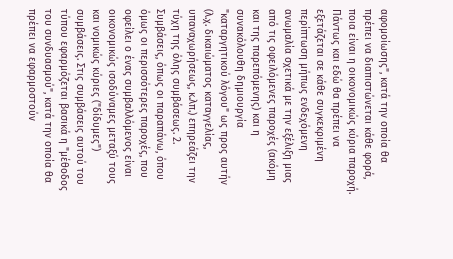αφομοίωσης", κατά την οποία θα πρέπει να διαπιστώνεται κάθε φορά, ποια είναι η οικονομικώς κύρια παροχή. Πάντως και εδώ θα πρέπει να εξετάζεται σε κάθε συγκεκριμένη περίπτωση μήπως ενδεχόμενη ανωμαλία σχετικά με την εξέλιξη μιας από τις οφειλόμενες παροχές (ακόμη και της παρεπόμενης) και η συνακόλουθη δημιουργία "καταργητικού λόγου" ως προς αυτήν (λ.χ. δικαιώματος καταγγελίας, υπαναχωρήσεως, κ.λπ.) επηρεάζει την τύχη της όλης συμβάσεως. 2. Συμβάσεις, όπως οι παραπάνω, όπου όμως οι περισσότερες παροχές, που οφείλει ο ένας συμβαλλόμενος είναι οικονομικώς ισοδύναμες μεταξύ τους και νομικώς κύριες ("δίδυμες") συμβάσεις. Στις συμβάσεις αυτού του τύπου εφαρμόζεται βασικά η "μέθοδος του συνδυασμού", κατά την οποία θα πρέπει να εφαρμοστούν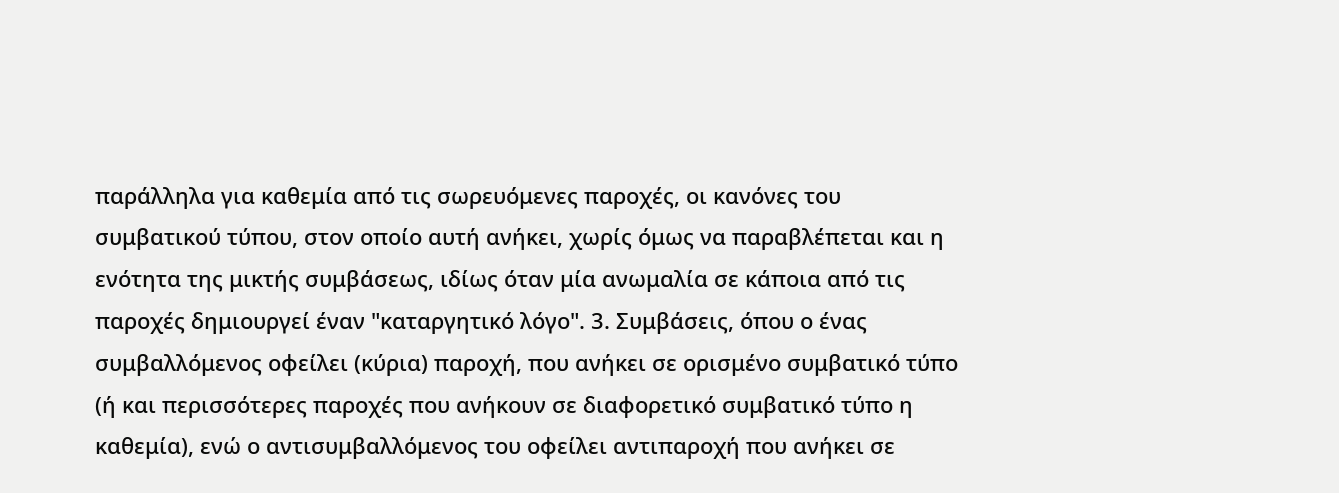παράλληλα για καθεμία από τις σωρευόμενες παροχές, οι κανόνες του συμβατικού τύπου, στον οποίο αυτή ανήκει, χωρίς όμως να παραβλέπεται και η ενότητα της μικτής συμβάσεως, ιδίως όταν μία ανωμαλία σε κάποια από τις παροχές δημιουργεί έναν "καταργητικό λόγο". 3. Συμβάσεις, όπου ο ένας συμβαλλόμενος οφείλει (κύρια) παροχή, που ανήκει σε ορισμένο συμβατικό τύπο (ή και περισσότερες παροχές που ανήκουν σε διαφορετικό συμβατικό τύπο η καθεμία), ενώ ο αντισυμβαλλόμενος του οφείλει αντιπαροχή που ανήκει σε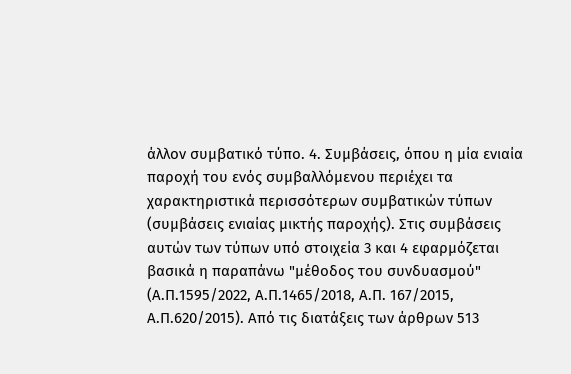άλλον συμβατικό τύπο. 4. Συμβάσεις, όπου η μία ενιαία παροχή του ενός συμβαλλόμενου περιέχει τα χαρακτηριστικά περισσότερων συμβατικών τύπων (συμβάσεις ενιαίας μικτής παροχής). Στις συμβάσεις αυτών των τύπων υπό στοιχεία 3 και 4 εφαρμόζεται βασικά η παραπάνω "μέθοδος του συνδυασμού" (Α.Π.1595/2022, Α.Π.1465/2018, Α.Π. 167/2015, Α.Π.620/2015). Από τις διατάξεις των άρθρων 513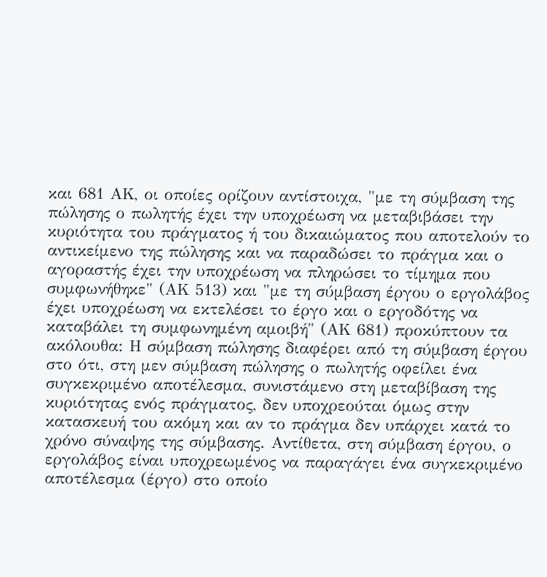και 681 ΑΚ, οι οποίες ορίζουν αντίστοιχα, "με τη σύμβαση της πώλησης ο πωλητής έχει την υποχρέωση να μεταβιβάσει την κυριότητα του πράγματος ή του δικαιώματος που αποτελούν το αντικείμενο της πώλησης και να παραδώσει το πράγμα και ο αγοραστής έχει την υποχρέωση να πληρώσει το τίμημα που συμφωνήθηκε" (ΑΚ 513) και "με τη σύμβαση έργου ο εργολάβος έχει υποχρέωση να εκτελέσει το έργο και ο εργοδότης να καταβάλει τη συμφωνημένη αμοιβή" (ΑΚ 681) προκύπτουν τα ακόλουθα: Η σύμβαση πώλησης διαφέρει από τη σύμβαση έργου στο ότι, στη μεν σύμβαση πώλησης ο πωλητής οφείλει ένα συγκεκριμένο αποτέλεσμα, συνιστάμενο στη μεταβίβαση της κυριότητας ενός πράγματος, δεν υποχρεούται όμως στην κατασκευή του ακόμη και αν το πράγμα δεν υπάρχει κατά το χρόνο σύναψης της σύμβασης. Αντίθετα, στη σύμβαση έργου, ο εργολάβος είναι υποχρεωμένος να παραγάγει ένα συγκεκριμένο αποτέλεσμα (έργο) στο οποίο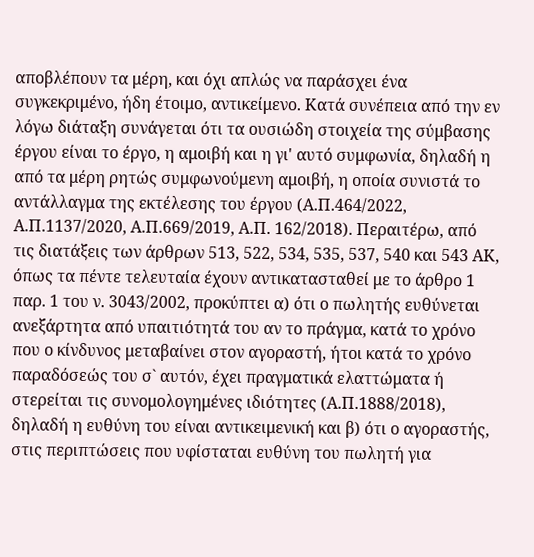αποβλέπουν τα μέρη, και όχι απλώς να παράσχει ένα συγκεκριμένο, ήδη έτοιμο, αντικείμενο. Κατά συνέπεια από την εν λόγω διάταξη συνάγεται ότι τα ουσιώδη στοιχεία της σύμβασης έργου είναι το έργο, η αμοιβή και η γι' αυτό συμφωνία, δηλαδή η από τα μέρη ρητώς συμφωνούμενη αμοιβή, η οποία συνιστά το αντάλλαγμα της εκτέλεσης του έργου (Α.Π.464/2022, Α.Π.1137/2020, Α.Π.669/2019, Α.Π. 162/2018). Περαιτέρω, από τις διατάξεις των άρθρων 513, 522, 534, 535, 537, 540 και 543 ΑΚ, όπως τα πέντε τελευταία έχουν αντικατασταθεί με το άρθρο 1 παρ. 1 του ν. 3043/2002, προκύπτει α) ότι ο πωλητής ευθύνεται ανεξάρτητα από υπαιτιότητά του αν το πράγμα, κατά το χρόνο που ο κίνδυνος μεταβαίνει στον αγοραστή, ήτοι κατά το χρόνο παραδόσεώς του σ` αυτόν, έχει πραγματικά ελαττώματα ή στερείται τις συνομολογημένες ιδιότητες (Α.Π.1888/2018), δηλαδή η ευθύνη του είναι αντικειμενική και β) ότι ο αγοραστής, στις περιπτώσεις που υφίσταται ευθύνη του πωλητή για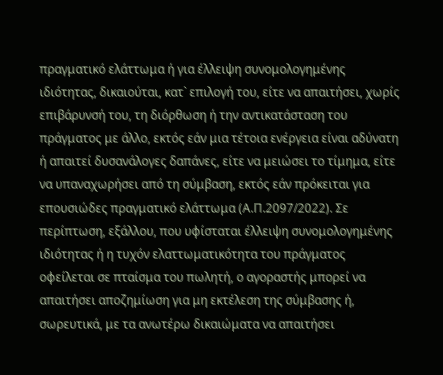πραγματικό ελάττωμα ή για έλλειψη συνομολογημένης ιδιότητας, δικαιούται, κατ` επιλογή του, είτε να απαιτήσει, χωρίς επιβάρυνσή του, τη διόρθωση ή την αντικατάσταση του πράγματος με άλλο, εκτός εάν μια τέτοια ενέργεια είναι αδύνατη ή απαιτεί δυσανάλογες δαπάνες, είτε να μειώσει το τίμημα, είτε να υπαναχωρήσει από τη σύμβαση, εκτός εάν πρόκειται για επουσιώδες πραγματικό ελάττωμα (Α.Π.2097/2022). Σε περίπτωση, εξάλλου, που υφίσταται έλλειψη συνομολογημένης ιδιότητας ή η τυχόν ελαττωματικότητα του πράγματος οφείλεται σε πταίσμα του πωλητή, ο αγοραστής μπορεί να απαιτήσει αποζημίωση για μη εκτέλεση της σύμβασης ή, σωρευτικά, με τα ανωτέρω δικαιώματα να απαιτήσει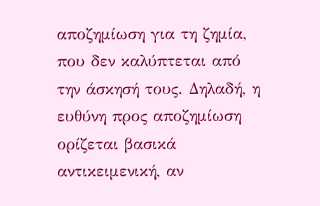αποζημίωση για τη ζημία, που δεν καλύπτεται από την άσκησή τους. Δηλαδή, η ευθύνη προς αποζημίωση ορίζεται βασικά αντικειμενική, αν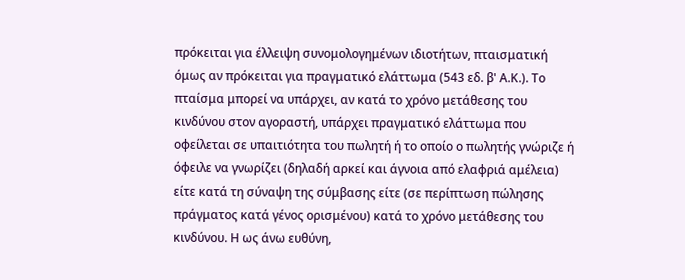πρόκειται για έλλειψη συνομολογημένων ιδιοτήτων, πταισματική όμως αν πρόκειται για πραγματικό ελάττωμα (543 εδ. β' Α.Κ.). Το πταίσμα μπορεί να υπάρχει, αν κατά το χρόνο μετάθεσης του κινδύνου στον αγοραστή, υπάρχει πραγματικό ελάττωμα που οφείλεται σε υπαιτιότητα του πωλητή ή το οποίο ο πωλητής γνώριζε ή όφειλε να γνωρίζει (δηλαδή αρκεί και άγνοια από ελαφριά αμέλεια) είτε κατά τη σύναψη της σύμβασης είτε (σε περίπτωση πώλησης πράγματος κατά γένος ορισμένου) κατά το χρόνο μετάθεσης του κινδύνου. Η ως άνω ευθύνη,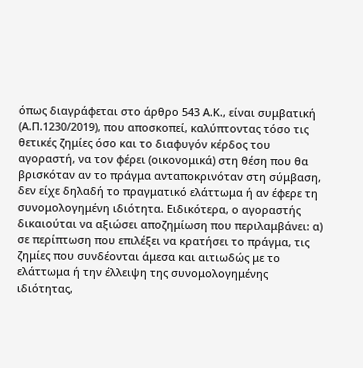όπως διαγράφεται στο άρθρο 543 Α.Κ., είναι συμβατική (Α.Π.1230/2019), που αποσκοπεί, καλύπτοντας τόσο τις θετικές ζημίες όσο και το διαφυγόν κέρδος του αγοραστή, να τον φέρει (οικονομικά) στη θέση που θα βρισκόταν αν το πράγμα ανταποκρινόταν στη σύμβαση, δεν είχε δηλαδή το πραγματικό ελάττωμα ή αν έφερε τη συνομολογημένη ιδιότητα. Ειδικότερα, ο αγοραστής δικαιούται να αξιώσει αποζημίωση που περιλαμβάνει: α) σε περίπτωση που επιλέξει να κρατήσει το πράγμα, τις ζημίες που συνδέονται άμεσα και αιτιωδώς με το ελάττωμα ή την έλλειψη της συνομολογημένης ιδιότητας,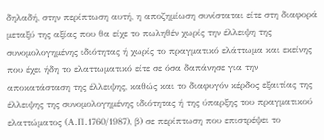δηλαδή, στην περίπτωση αυτή, η αποζημίωση συνίσταται είτε στη διαφορά μεταξύ της αξίας που θα είχε το πωληθέν χωρίς την έλλειψη της συνομολογημένης ιδιότητας ή χωρίς το πραγματικό ελάττωμα και εκείνης που έχει ήδη το ελαττωματικό είτε σε όσα δαπάνησε για την αποκατάσταση της έλλειψης, καθώς και το διαφυγόν κέρδος εξαιτίας της έλλειψης της συνομολογημένης ιδιότητας ή της ύπαρξης του πραγματικού ελαττώματος (Α.Π.1760/1987), β) σε περίπτωση που επιστρέψει το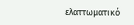ελαττωματικό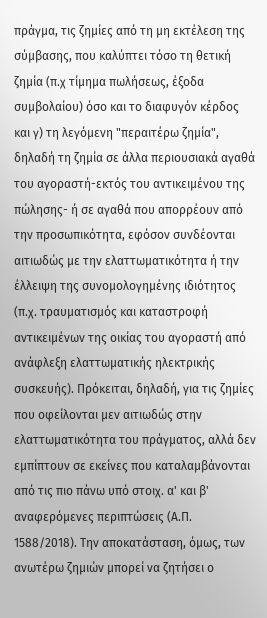πράγμα, τις ζημίες από τη μη εκτέλεση της σύμβασης, που καλύπτει τόσο τη θετική ζημία (π.χ τίμημα πωλήσεως, έξοδα συμβολαίου) όσο και το διαφυγόν κέρδος και γ) τη λεγόμενη "περαιτέρω ζημία", δηλαδή τη ζημία σε άλλα περιουσιακά αγαθά του αγοραστή-εκτός του αντικειμένου της πώλησης- ή σε αγαθά που απορρέουν από την προσωπικότητα, εφόσον συνδέονται αιτιωδώς με την ελαττωματικότητα ή την έλλειψη της συνομολογημένης ιδιότητος (π.χ. τραυματισμός και καταστροφή αντικειμένων της οικίας του αγοραστή από ανάφλεξη ελαττωματικής ηλεκτρικής συσκευής). Πρόκειται, δηλαδή, για τις ζημίες που οφείλονται μεν αιτιωδώς στην ελαττωματικότητα του πράγματος, αλλά δεν εμπίπτουν σε εκείνες που καταλαμβάνονται από τις πιο πάνω υπό στοιχ. α' και β' αναφερόμενες περιπτώσεις (Α.Π. 1588/2018). Την αποκατάσταση, όμως, των ανωτέρω ζημιών μπορεί να ζητήσει ο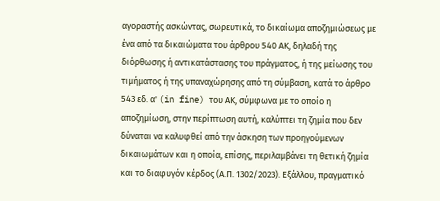αγοραστής ασκώντας, σωρευτικά, το δικαίωμα αποζημιώσεως με ένα από τα δικαιώματα του άρθρου 540 ΑΚ, δηλαδή της διόρθωσης ή αντικατάστασης του πράγματος, ή της μείωσης του τιμήματος ή της υπαναχώρησης από τη σύμβαση, κατά το άρθρο 543 εδ. α' (in fine) του ΑΚ, σύμφωνα με το οποίο η αποζημίωση, στην περίπτωση αυτή, καλύπτει τη ζημία που δεν δύναται να καλυφθεί από την άσκηση των προηγούμενων δικαιωμάτων και η οποία, επίσης, περιλαμβάνει τη θετική ζημία και το διαφυγόν κέρδος (Α.Π. 1302/2023). Εξάλλου, πραγματικό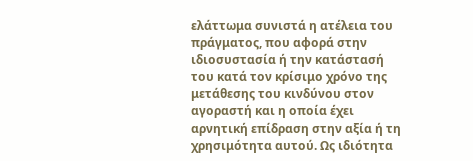ελάττωμα συνιστά η ατέλεια του πράγματος, που αφορά στην ιδιοσυστασία ή την κατάστασή του κατά τον κρίσιμο χρόνο της μετάθεσης του κινδύνου στον αγοραστή και η οποία έχει αρνητική επίδραση στην αξία ή τη χρησιμότητα αυτού. Ως ιδιότητα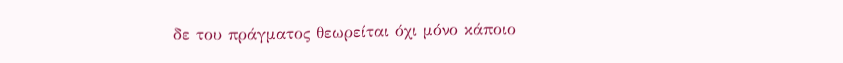δε του πράγματος θεωρείται όχι μόνο κάποιο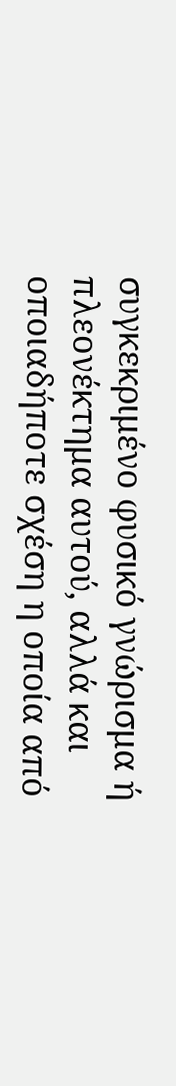συγκεκριμένο φυσικό γνώρισμα ή πλεονέκτημα αυτού, αλλά και οποιαδήποτε σχέση η οποία από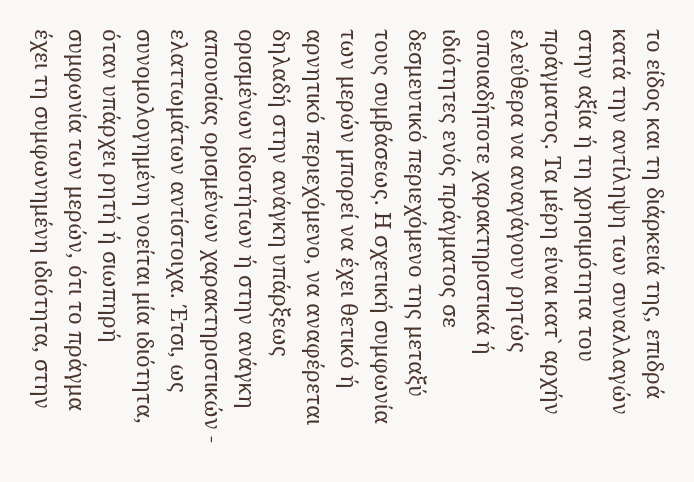το είδος και τη διάρκειά της, επιδρά κατά την αντίληψη των συναλλαγών στην αξία ή τη χρησιμότητα του πράγματος. Τα μέρη είναι κατ` αρχήν ελεύθερα να αναγάγουν ρητώς οποιαδήποτε χαρακτηριστικά ή ιδιότητες ενός πράγματος σε δεσμευτικό περιεχόμενο της μεταξύ τους συμβάσεως. Η σχετική συμφωνία των μερών μπορεί να έχει θετικό ή αρνητικό περιεχόμενο, να αναφέρεται δηλαδή στην ανάγκη υπάρξεως ορισμένων ιδιοτήτων ή στην ανάγκη απουσίας ορισμένων χαρακτηριστικών - ελαττωμάτων αντίστοιχα. Έτσι, ως συνομολογημένη νοείται μία ιδιότητα, όταν υπάρχει ρητή ή σιωπηρή συμφωνία των μερών, ότι το πράγμα έχει τη συμφωνημένη ιδιότητα, στην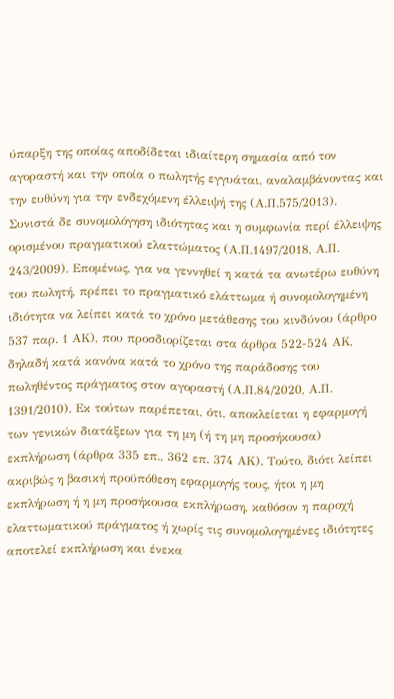ύπαρξη της οποίας αποδίδεται ιδιαίτερη σημασία από τον αγοραστή και την οποία ο πωλητής εγγυάται, αναλαμβάνοντας και την ευθύνη για την ενδεχόμενη έλλειψή της (Α.Π.575/2013). Συνιστά δε συνομολόγηση ιδιότητας και η συμφωνία περί έλλειψης ορισμένου πραγματικού ελαττώματος (Α.Π.1497/2018, Α.Π. 243/2009). Επομένως, για να γεννηθεί η κατά τα ανωτέρω ευθύνη του πωλητή, πρέπει το πραγματικό ελάττωμα ή συνομολογημένη ιδιότητα να λείπει κατά το χρόνο μετάθεσης του κινδύνου (άρθρο 537 παρ. 1 ΑΚ), που προσδιορίζεται στα άρθρα 522-524 ΑΚ, δηλαδή κατά κανόνα κατά το χρόνο της παράδοσης του πωληθέντος πράγματος στον αγοραστή (Α.Π.84/2020, Α.Π. 1391/2010). Εκ τούτων παρέπεται, ότι, αποκλείεται η εφαρμογή των γενικών διατάξεων για τη μη (ή τη μη προσήκουσα) εκπλήρωση (άρθρα 335 επ., 362 επ. 374 ΑΚ). Τούτο, διότι λείπει ακριβώς η βασική προϋπόθεση εφαρμογής τους, ήτοι η μη εκπλήρωση ή η μη προσήκουσα εκπλήρωση, καθόσον η παροχή ελαττωματικού πράγματος ή χωρίς τις συνομολογημένες ιδιότητες αποτελεί εκπλήρωση και ένεκα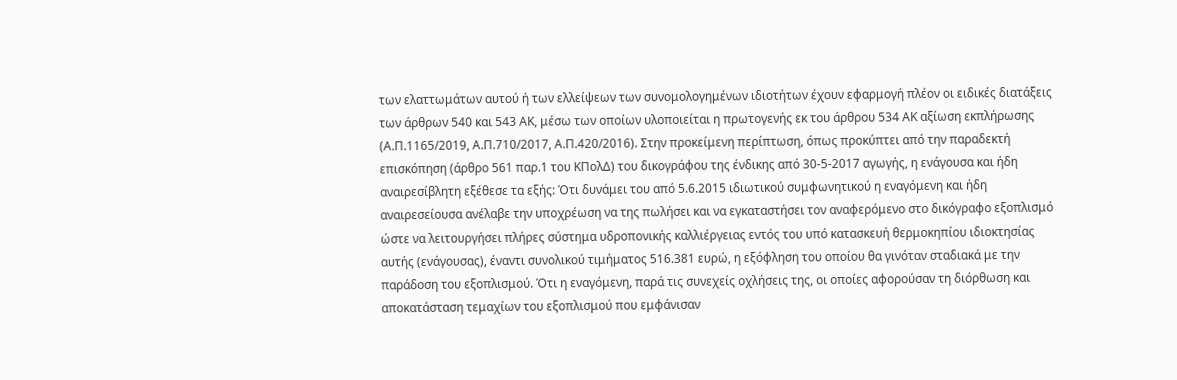των ελαττωμάτων αυτού ή των ελλείψεων των συνομολογημένων ιδιοτήτων έχουν εφαρμογή πλέον οι ειδικές διατάξεις των άρθρων 540 και 543 ΑΚ, μέσω των οποίων υλοποιείται η πρωτογενής εκ του άρθρου 534 ΑΚ αξίωση εκπλήρωσης (Α.Π.1165/2019, Α.Π.710/2017, Α.Π.420/2016). Στην προκείμενη περίπτωση, όπως προκύπτει από την παραδεκτή επισκόπηση (άρθρο 561 παρ.1 του ΚΠολΔ) του δικογράφου της ένδικης από 30-5-2017 αγωγής, η ενάγουσα και ήδη αναιρεσίβλητη εξέθεσε τα εξής: Ότι δυνάμει του από 5.6.2015 ιδιωτικού συμφωνητικού η εναγόμενη και ήδη αναιρεσείουσα ανέλαβε την υποχρέωση να της πωλήσει και να εγκαταστήσει τον αναφερόμενο στο δικόγραφο εξοπλισμό ώστε να λειτουργήσει πλήρες σύστημα υδροπονικής καλλιέργειας εντός του υπό κατασκευή θερμοκηπίου ιδιοκτησίας αυτής (ενάγουσας), έναντι συνολικού τιμήματος 516.381 ευρώ, η εξόφληση του οποίου θα γινόταν σταδιακά με την παράδοση του εξοπλισμού. Ότι η εναγόμενη, παρά τις συνεχείς οχλήσεις της, οι οποίες αφορούσαν τη διόρθωση και αποκατάσταση τεμαχίων του εξοπλισμού που εμφάνισαν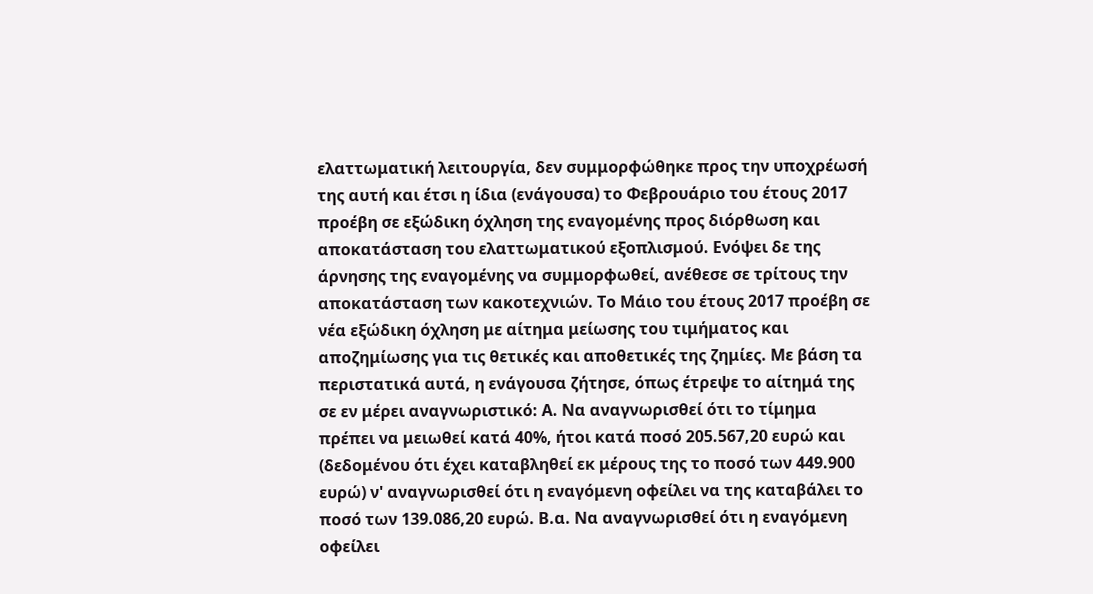ελαττωματική λειτουργία, δεν συμμορφώθηκε προς την υποχρέωσή της αυτή και έτσι η ίδια (ενάγουσα) το Φεβρουάριο του έτους 2017 προέβη σε εξώδικη όχληση της εναγομένης προς διόρθωση και αποκατάσταση του ελαττωματικού εξοπλισμού. Ενόψει δε της άρνησης της εναγομένης να συμμορφωθεί, ανέθεσε σε τρίτους την αποκατάσταση των κακοτεχνιών. Το Μάιο του έτους 2017 προέβη σε νέα εξώδικη όχληση με αίτημα μείωσης του τιμήματος και αποζημίωσης για τις θετικές και αποθετικές της ζημίες. Με βάση τα περιστατικά αυτά, η ενάγουσα ζήτησε, όπως έτρεψε το αίτημά της σε εν μέρει αναγνωριστικό: Α. Να αναγνωρισθεί ότι το τίμημα πρέπει να μειωθεί κατά 40%, ήτοι κατά ποσό 205.567,20 ευρώ και (δεδομένου ότι έχει καταβληθεί εκ μέρους της το ποσό των 449.900 ευρώ) ν' αναγνωρισθεί ότι η εναγόμενη οφείλει να της καταβάλει το ποσό των 139.086,20 ευρώ. Β.α. Να αναγνωρισθεί ότι η εναγόμενη οφείλει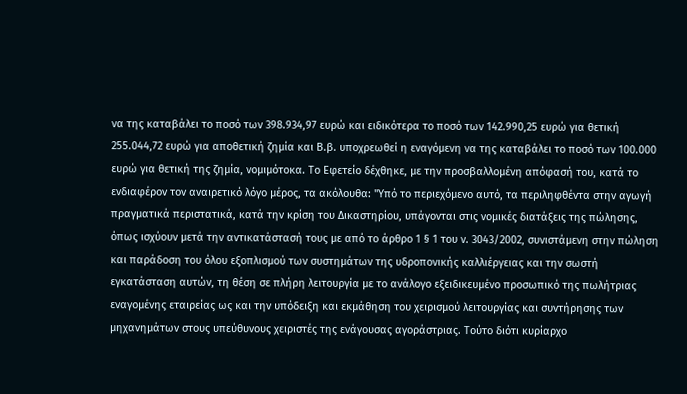να της καταβάλει το ποσό των 398.934,97 ευρώ και ειδικότερα το ποσό των 142.990,25 ευρώ για θετική 255.044,72 ευρώ για αποθετική ζημία και Β.β. υποχρεωθεί η εναγόμενη να της καταβάλει το ποσό των 100.000 ευρώ για θετική της ζημία, νομιμότοκα. Το Εφετείο δέχθηκε, με την προσβαλλομένη απόφασή του, κατά το ενδιαφέρον τον αναιρετικό λόγο μέρος, τα ακόλουθα: "Υπό το περιεχόμενο αυτό, τα περιληφθέντα στην αγωγή πραγματικά περιστατικά, κατά την κρίση του Δικαστηρίου, υπάγονται στις νομικές διατάξεις της πώλησης, όπως ισχύουν μετά την αντικατάστασή τους με από το άρθρο 1 § 1 του ν. 3043/2002, συνιστάμενη στην πώληση και παράδοση του όλου εξοπλισμού των συστημάτων της υδροπονικής καλλιέργειας και την σωστή εγκατάσταση αυτών, τη θέση σε πλήρη λειτουργία με το ανάλογο εξειδικευμένο προσωπικό της πωλήτριας εναγομένης εταιρείας ως και την υπόδειξη και εκμάθηση του χειρισμού λειτουργίας και συντήρησης των μηχανημάτων στους υπεύθυνους χειριστές της ενάγουσας αγοράστριας. Τούτο διότι κυρίαρχο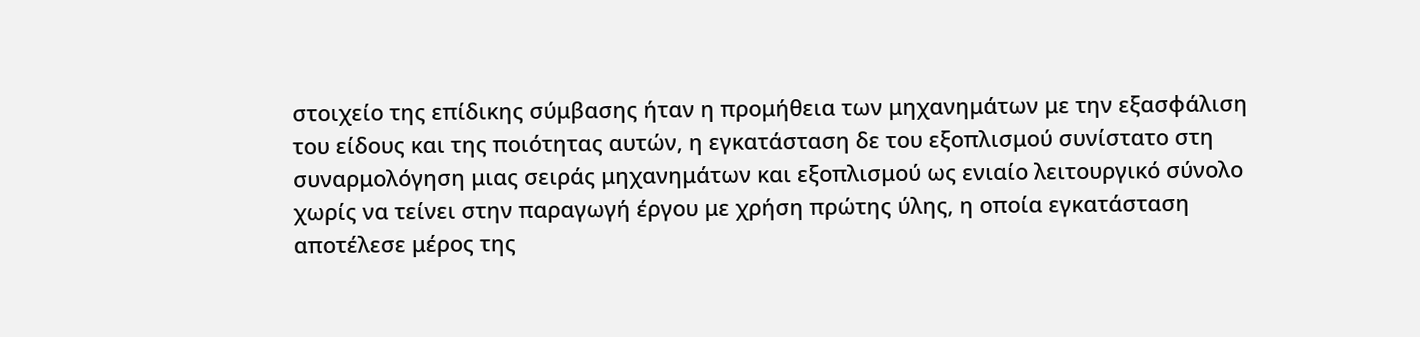στοιχείο της επίδικης σύμβασης ήταν η προμήθεια των μηχανημάτων με την εξασφάλιση του είδους και της ποιότητας αυτών, η εγκατάσταση δε του εξοπλισμού συνίστατο στη συναρμολόγηση μιας σειράς μηχανημάτων και εξοπλισμού ως ενιαίο λειτουργικό σύνολο χωρίς να τείνει στην παραγωγή έργου με χρήση πρώτης ύλης, η οποία εγκατάσταση αποτέλεσε μέρος της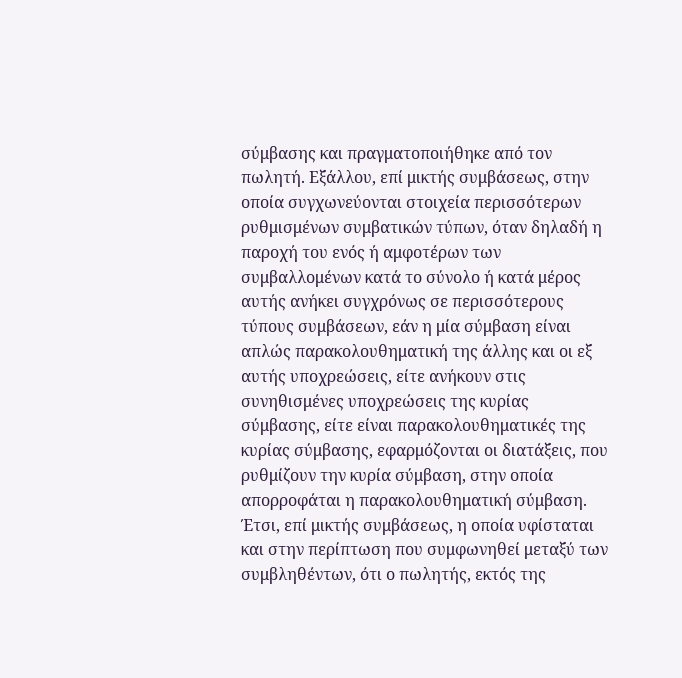σύμβασης και πραγματοποιήθηκε από τον πωλητή. Εξάλλου, επί μικτής συμβάσεως, στην οποία συγχωνεύονται στοιχεία περισσότερων ρυθμισμένων συμβατικών τύπων, όταν δηλαδή η παροχή του ενός ή αμφοτέρων των συμβαλλομένων κατά το σύνολο ή κατά μέρος αυτής ανήκει συγχρόνως σε περισσότερους τύπους συμβάσεων, εάν η μία σύμβαση είναι απλώς παρακολουθηματική της άλλης και οι εξ αυτής υποχρεώσεις, είτε ανήκουν στις συνηθισμένες υποχρεώσεις της κυρίας σύμβασης, είτε είναι παρακολουθηματικές της κυρίας σύμβασης, εφαρμόζονται οι διατάξεις, που ρυθμίζουν την κυρία σύμβαση, στην οποία απορροφάται η παρακολουθηματική σύμβαση. Έτσι, επί μικτής συμβάσεως, η οποία υφίσταται και στην περίπτωση που συμφωνηθεί μεταξύ των συμβληθέντων, ότι ο πωλητής, εκτός της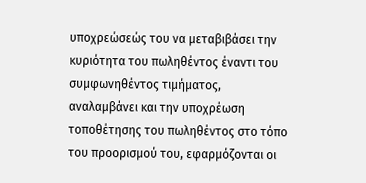υποχρεώσεώς του να μεταβιβάσει την κυριότητα του πωληθέντος έναντι του συμφωνηθέντος τιμήματος, αναλαμβάνει και την υποχρέωση τοποθέτησης του πωληθέντος στο τόπο του προορισμού του, εφαρμόζονται οι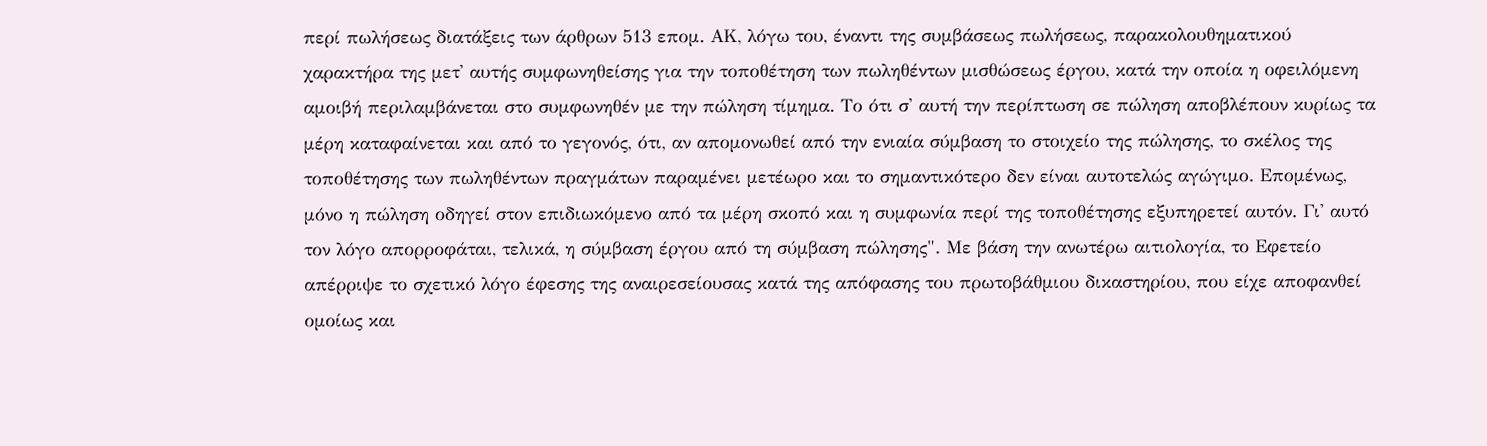περί πωλήσεως διατάξεις των άρθρων 513 επομ. ΑΚ, λόγω του, έναντι της συμβάσεως πωλήσεως, παρακολουθηματικού χαρακτήρα της μετ' αυτής συμφωνηθείσης για την τοποθέτηση των πωληθέντων μισθώσεως έργου, κατά την οποία η οφειλόμενη αμοιβή περιλαμβάνεται στο συμφωνηθέν με την πώληση τίμημα. Το ότι σ' αυτή την περίπτωση σε πώληση αποβλέπουν κυρίως τα μέρη καταφαίνεται και από το γεγονός, ότι, αν απομονωθεί από την ενιαία σύμβαση το στοιχείο της πώλησης, το σκέλος της τοποθέτησης των πωληθέντων πραγμάτων παραμένει μετέωρο και το σημαντικότερο δεν είναι αυτοτελώς αγώγιμο. Επομένως, μόνο η πώληση οδηγεί στον επιδιωκόμενο από τα μέρη σκοπό και η συμφωνία περί της τοποθέτησης εξυπηρετεί αυτόν. Γι' αυτό τον λόγο απορροφάται, τελικά, η σύμβαση έργου από τη σύμβαση πώλησης". Με βάση την ανωτέρω αιτιολογία, το Εφετείο απέρριψε το σχετικό λόγο έφεσης της αναιρεσείουσας κατά της απόφασης του πρωτοβάθμιου δικαστηρίου, που είχε αποφανθεί ομοίως και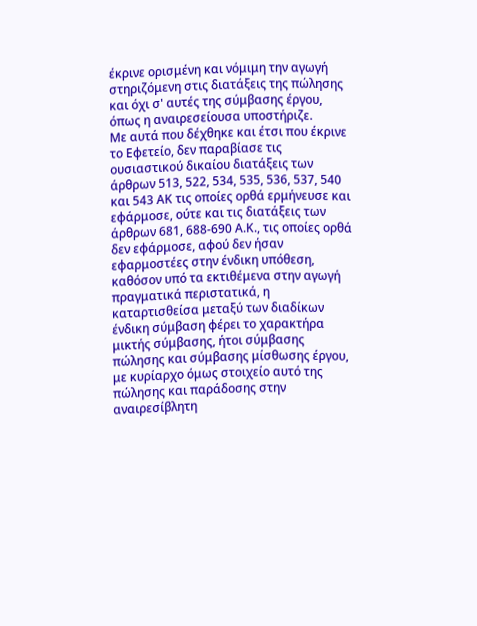έκρινε ορισμένη και νόμιμη την αγωγή στηριζόμενη στις διατάξεις της πώλησης και όχι σ' αυτές της σύμβασης έργου, όπως η αναιρεσείουσα υποστήριζε.
Με αυτά που δέχθηκε και έτσι που έκρινε το Εφετείο, δεν παραβίασε τις ουσιαστικού δικαίου διατάξεις των άρθρων 513, 522, 534, 535, 536, 537, 540 και 543 ΑΚ τις οποίες ορθά ερμήνευσε και εφάρμοσε, ούτε και τις διατάξεις των άρθρων 681, 688-690 Α.Κ., τις οποίες ορθά δεν εφάρμοσε, αφού δεν ήσαν εφαρμοστέες στην ένδικη υπόθεση, καθόσον υπό τα εκτιθέμενα στην αγωγή πραγματικά περιστατικά, η καταρτισθείσα μεταξύ των διαδίκων ένδικη σύμβαση φέρει το χαρακτήρα μικτής σύμβασης, ήτοι σύμβασης πώλησης και σύμβασης μίσθωσης έργου, με κυρίαρχο όμως στοιχείο αυτό της πώλησης και παράδοσης στην αναιρεσίβλητη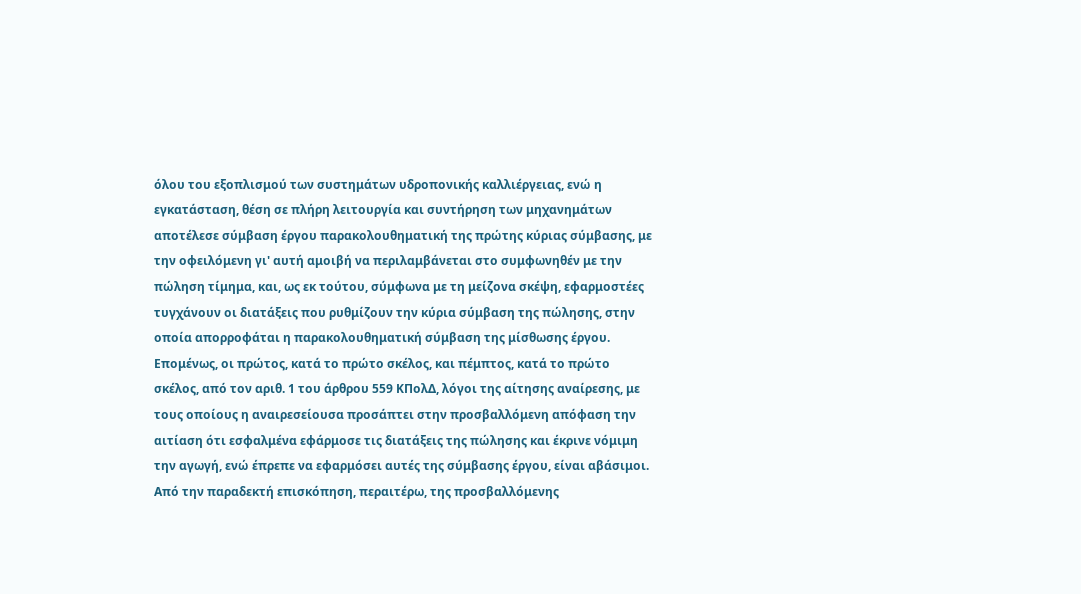όλου του εξοπλισμού των συστημάτων υδροπονικής καλλιέργειας, ενώ η εγκατάσταση, θέση σε πλήρη λειτουργία και συντήρηση των μηχανημάτων αποτέλεσε σύμβαση έργου παρακολουθηματική της πρώτης κύριας σύμβασης, με την οφειλόμενη γι' αυτή αμοιβή να περιλαμβάνεται στο συμφωνηθέν με την πώληση τίμημα, και, ως εκ τούτου, σύμφωνα με τη μείζονα σκέψη, εφαρμοστέες τυγχάνουν οι διατάξεις που ρυθμίζουν την κύρια σύμβαση της πώλησης, στην οποία απορροφάται η παρακολουθηματική σύμβαση της μίσθωσης έργου. Επομένως, οι πρώτος, κατά το πρώτο σκέλος, και πέμπτος, κατά το πρώτο σκέλος, από τον αριθ. 1 του άρθρου 559 ΚΠολΔ, λόγοι της αίτησης αναίρεσης, με τους οποίους η αναιρεσείουσα προσάπτει στην προσβαλλόμενη απόφαση την αιτίαση ότι εσφαλμένα εφάρμοσε τις διατάξεις της πώλησης και έκρινε νόμιμη την αγωγή, ενώ έπρεπε να εφαρμόσει αυτές της σύμβασης έργου, είναι αβάσιμοι.
Από την παραδεκτή επισκόπηση, περαιτέρω, της προσβαλλόμενης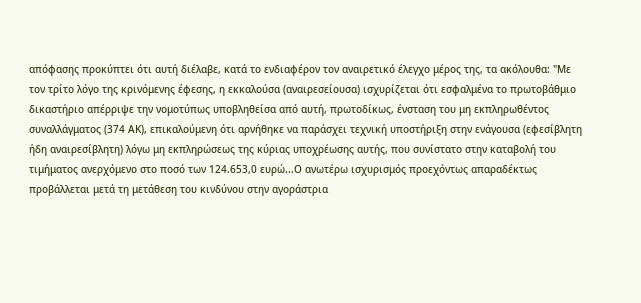απόφασης προκύπτει ότι αυτή διέλαβε, κατά το ενδιαφέρον τον αναιρετικό έλεγχο μέρος της, τα ακόλουθα: "Με τον τρίτο λόγο της κρινόμενης έφεσης, η εκκαλούσα (αναιρεσείουσα) ισχυρίζεται ότι εσφαλμένα το πρωτοβάθμιο δικαστήριο απέρριψε την νομοτύπως υποβληθείσα από αυτή, πρωτοδίκως, ένσταση του μη εκπληρωθέντος συναλλάγματος (374 ΑΚ), επικαλούμενη ότι αρνήθηκε να παράσχει τεχνική υποστήριξη στην ενάγουσα (εφεσίβλητη ήδη αναιρεσίβλητη) λόγω μη εκπληρώσεως της κύριας υποχρέωσης αυτής, που συνίστατο στην καταβολή του τιμήματος ανερχόμενο στο ποσό των 124.653,0 ευρώ...Ο ανωτέρω ισχυρισμός προεχόντως απαραδέκτως προβάλλεται μετά τη μετάθεση του κινδύνου στην αγοράστρια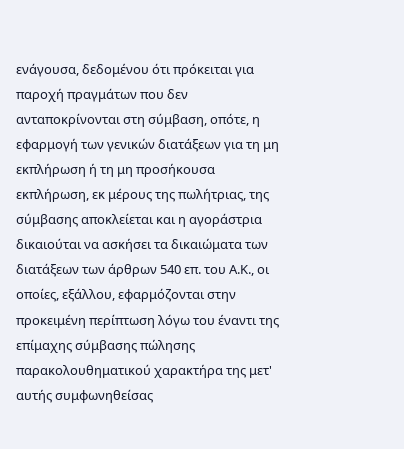ενάγουσα, δεδομένου ότι πρόκειται για παροχή πραγμάτων που δεν ανταποκρίνονται στη σύμβαση, οπότε, η εφαρμογή των γενικών διατάξεων για τη μη εκπλήρωση ή τη μη προσήκουσα εκπλήρωση, εκ μέρους της πωλήτριας, της σύμβασης αποκλείεται και η αγοράστρια δικαιούται να ασκήσει τα δικαιώματα των διατάξεων των άρθρων 540 επ. του Α.Κ., οι οποίες, εξάλλου, εφαρμόζονται στην προκειμένη περίπτωση λόγω του έναντι της επίμαχης σύμβασης πώλησης παρακολουθηματικού χαρακτήρα της μετ' αυτής συμφωνηθείσας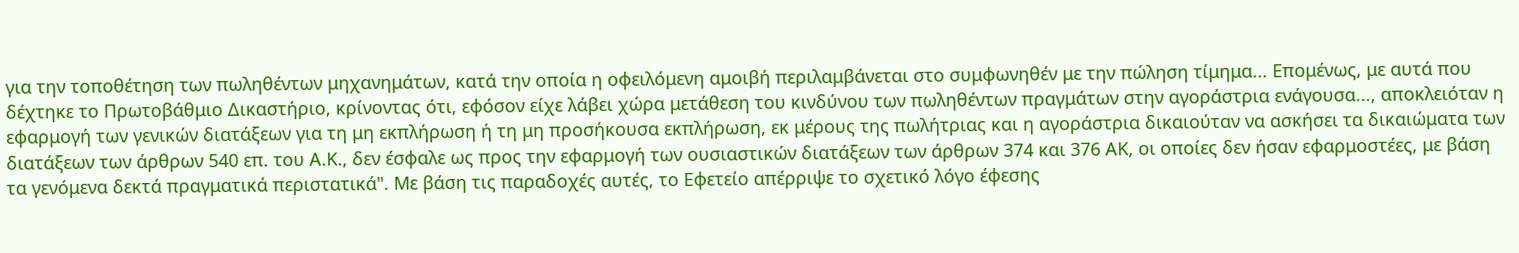για την τοποθέτηση των πωληθέντων μηχανημάτων, κατά την οποία η οφειλόμενη αμοιβή περιλαμβάνεται στο συμφωνηθέν με την πώληση τίμημα... Επομένως, με αυτά που δέχτηκε το Πρωτοβάθμιο Δικαστήριο, κρίνοντας ότι, εφόσον είχε λάβει χώρα μετάθεση του κινδύνου των πωληθέντων πραγμάτων στην αγοράστρια ενάγουσα..., αποκλειόταν η εφαρμογή των γενικών διατάξεων για τη μη εκπλήρωση ή τη μη προσήκουσα εκπλήρωση, εκ μέρους της πωλήτριας και η αγοράστρια δικαιούταν να ασκήσει τα δικαιώματα των διατάξεων των άρθρων 540 επ. του Α.Κ., δεν έσφαλε ως προς την εφαρμογή των ουσιαστικών διατάξεων των άρθρων 374 και 376 ΑΚ, οι οποίες δεν ήσαν εφαρμοστέες, με βάση τα γενόμενα δεκτά πραγματικά περιστατικά". Με βάση τις παραδοχές αυτές, το Εφετείο απέρριψε το σχετικό λόγο έφεσης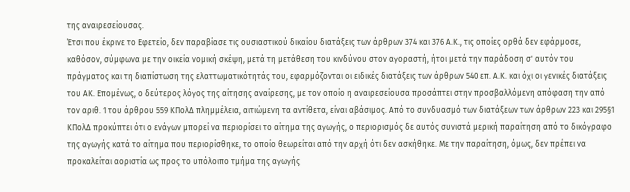της αναιρεσείουσας.
Έτσι που έκρινε το Εφετείο, δεν παραβίασε τις ουσιαστικού δικαίου διατάξεις των άρθρων 374 και 376 Α.Κ., τις οποίες ορθά δεν εφάρμοσε, καθόσον, σύμφωνα με την οικεία νομική σκέψη, μετά τη μετάθεση του κινδύνου στον αγοραστή, ήτοι μετά την παράδοση σ' αυτόν του πράγματος και τη διαπίστωση της ελαττωματικότητάς του, εφαρμόζονται οι ειδικές διατάξεις των άρθρων 540 επ. Α.Κ. και όχι οι γενικές διατάξεις του ΑΚ. Επομένως, ο δεύτερος λόγος της αίτησης αναίρεσης, με τον οποίο η αναιρεσείουσα προσάπτει στην προσβαλλόμενη απόφαση την από τον αριθ. 1 του άρθρου 559 ΚΠολΔ πλημμέλεια, αιτιώμενη τα αντίθετα, είναι αβάσιμος. Από το συνδυασμό των διατάξεων των άρθρων 223 και 295§1 ΚΠολΔ προκύπτει ότι ο ενάγων μπορεί να περιορίσει το αίτημα της αγωγής, ο περιορισμός δε αυτός συνιστά μερική παραίτηση από το δικόγραφο της αγωγής κατά το αίτημα που περιορίσθηκε, το οποίο θεωρείται από την αρχή ότι δεν ασκήθηκε. Με την παραίτηση, όμως, δεν πρέπει να προκαλείται αοριστία ως προς το υπόλοιπο τμήμα της αγωγής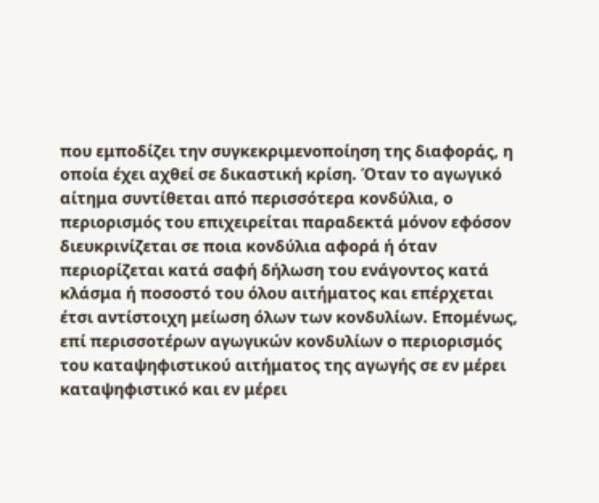που εμποδίζει την συγκεκριμενοποίηση της διαφοράς, η οποία έχει αχθεί σε δικαστική κρίση. Όταν το αγωγικό αίτημα συντίθεται από περισσότερα κονδύλια, ο περιορισμός του επιχειρείται παραδεκτά μόνον εφόσον διευκρινίζεται σε ποια κονδύλια αφορά ή όταν περιορίζεται κατά σαφή δήλωση του ενάγοντος κατά κλάσμα ή ποσοστό του όλου αιτήματος και επέρχεται έτσι αντίστοιχη μείωση όλων των κονδυλίων. Επομένως, επί περισσοτέρων αγωγικών κονδυλίων ο περιορισμός του καταψηφιστικού αιτήματος της αγωγής σε εν μέρει καταψηφιστικό και εν μέρει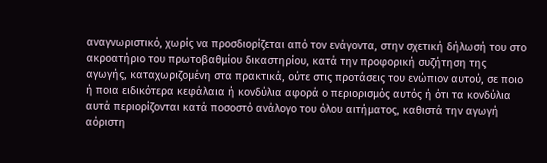αναγνωριστικό, χωρίς να προσδιορίζεται από τον ενάγοντα, στην σχετική δήλωσή του στο ακροατήριο του πρωτοβαθμίου δικαστηρίου, κατά την προφορική συζήτηση της αγωγής, καταχωριζομένη στα πρακτικά, ούτε στις προτάσεις του ενώπιον αυτού, σε ποιο ή ποια ειδικότερα κεφάλαια ή κονδύλια αφορά ο περιορισμός αυτός ή ότι τα κονδύλια αυτά περιορίζονται κατά ποσοστό ανάλογο του όλου αιτήματος, καθιστά την αγωγή αόριστη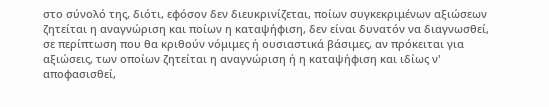στο σύνολό της, διότι, εφόσον δεν διευκρινίζεται, ποίων συγκεκριμένων αξιώσεων ζητείται η αναγνώριση και ποίων η καταψήφιση, δεν είναι δυνατόν να διαγνωσθεί, σε περίπτωση που θα κριθούν νόμιμες ή ουσιαστικά βάσιμες, αν πρόκειται για αξιώσεις, των οποίων ζητείται η αναγνώριση ή η καταψήφιση και ιδίως ν' αποφασισθεί,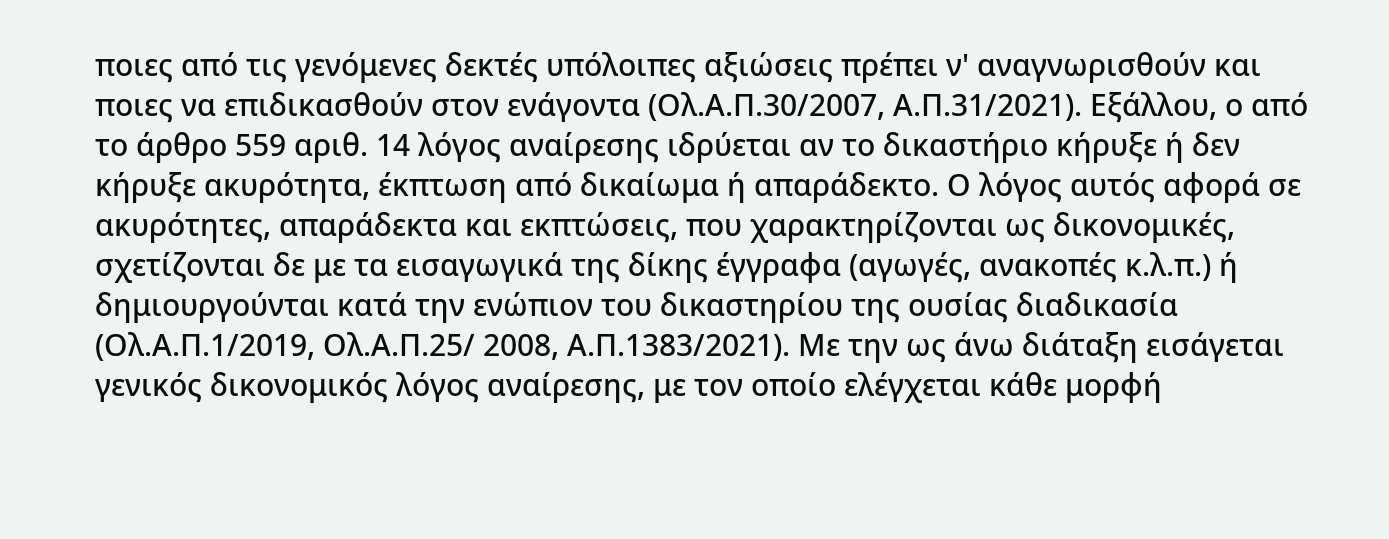ποιες από τις γενόμενες δεκτές υπόλοιπες αξιώσεις πρέπει ν' αναγνωρισθούν και ποιες να επιδικασθούν στον ενάγοντα (Ολ.Α.Π.30/2007, Α.Π.31/2021). Εξάλλου, ο από το άρθρο 559 αριθ. 14 λόγος αναίρεσης ιδρύεται αν το δικαστήριο κήρυξε ή δεν κήρυξε ακυρότητα, έκπτωση από δικαίωμα ή απαράδεκτο. Ο λόγος αυτός αφορά σε ακυρότητες, απαράδεκτα και εκπτώσεις, που χαρακτηρίζονται ως δικονομικές, σχετίζονται δε με τα εισαγωγικά της δίκης έγγραφα (αγωγές, ανακοπές κ.λ.π.) ή δημιουργούνται κατά την ενώπιον του δικαστηρίου της ουσίας διαδικασία (Ολ.Α.Π.1/2019, Ολ.Α.Π.25/ 2008, Α.Π.1383/2021). Με την ως άνω διάταξη εισάγεται γενικός δικονομικός λόγος αναίρεσης, με τον οποίο ελέγχεται κάθε μορφή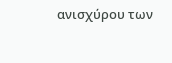ανισχύρου των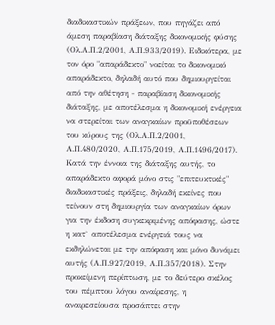διαδικαστικών πράξεων, που πηγάζει από άμεση παραβίαση διάταξης δικονομικής φύσης (Ολ.Α.Π.2/2001, Α.Π.933/2019). Ειδικότερα, με τον όρο "απαράδεκτο" νοείται το δικονομικό απαράδεκτο, δηλαδή αυτό που δημιουργείται από την αθέτηση - παραβίαση δικονομικής διάταξης, με αποτέλεσμα η δικονομική ενέργεια να στερείται των αναγκαίων προϋποθέσεων του κύρους της (Ολ.Α.Π.2/2001, Α.Π.480/2020, Α.Π.175/2019, Α.Π.1496/2017). Κατά την έννοια της διάταξης αυτής, το απαράδεκτο αφορά μόνο στις "επιτευκτικές" διαδικαστικές πράξεις, δηλαδή εκείνες που τείνουν στη δημιουργία των αναγκαίων όρων για την έκδοση συγκεκριμένης απόφασης, ώστε η κατ` αποτέλεσμα ενέργειά τους να εκδηλώνεται με την απόφαση και μόνο δυνάμει αυτής (Α.Π.927/2019, Α.Π.357/2018). Στην προκείμενη περίπτωση, με το δεύτερο σκέλος του πέμπτου λόγου αναίρεσης, η αναιρεσείουσα προσάπτει στην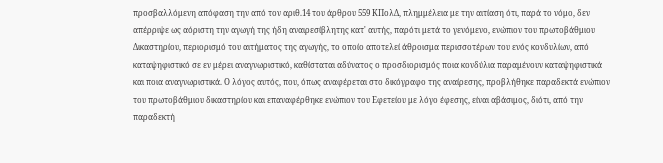προσβαλλόμενη απόφαση την από τον αριθ.14 του άρθρου 559 ΚΠολΔ, πλημμέλεια με την αιτίαση ότι, παρά το νόμο, δεν απέρριψε ως αόριστη την αγωγή της ήδη αναιρεσίβλητης κατ' αυτής, παρότι μετά το γενόμενο, ενώπιον του πρωτοβάθμιου Δικαστηρίου, περιορισμό του αιτήματος της αγωγής, το οποίο αποτελεί άθροισμα περισσοτέρων του ενός κονδυλίων, από καταψηφιστικό σε εν μέρει αναγνωριστικό, καθίσταται αδύνατος ο προσδιορισμός ποια κονδύλια παραμένουν καταψηφιστικά και ποια αναγνωριστικά. Ο λόγος αυτός, που, όπως αναφέρεται στο δικόγραφο της αναίρεσης, προβλήθηκε παραδεκτά ενώπιον του πρωτοβάθμιου δικαστηρίου και επαναφέρθηκε ενώπιον του Εφετείου με λόγο έφεσης, είναι αβάσιμος, διότι, από την παραδεκτή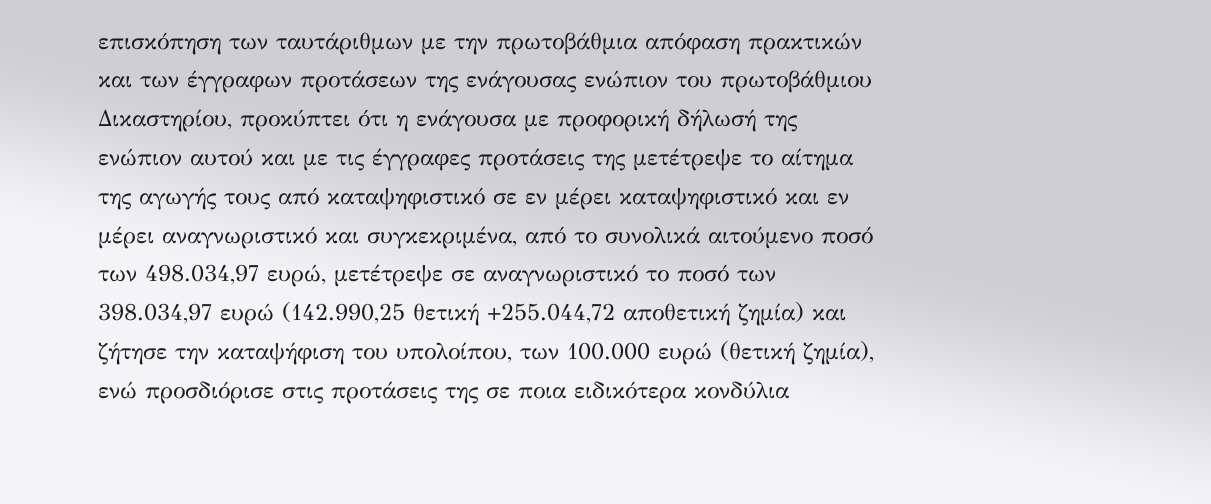επισκόπηση των ταυτάριθμων με την πρωτοβάθμια απόφαση πρακτικών και των έγγραφων προτάσεων της ενάγουσας ενώπιον του πρωτοβάθμιου Δικαστηρίου, προκύπτει ότι η ενάγουσα με προφορική δήλωσή της ενώπιον αυτού και με τις έγγραφες προτάσεις της μετέτρεψε το αίτημα της αγωγής τους από καταψηφιστικό σε εν μέρει καταψηφιστικό και εν μέρει αναγνωριστικό και συγκεκριμένα, από το συνολικά αιτούμενο ποσό των 498.034,97 ευρώ, μετέτρεψε σε αναγνωριστικό το ποσό των 398.034,97 ευρώ (142.990,25 θετική +255.044,72 αποθετική ζημία) και ζήτησε την καταψήφιση του υπολοίπου, των 100.000 ευρώ (θετική ζημία), ενώ προσδιόρισε στις προτάσεις της σε ποια ειδικότερα κονδύλια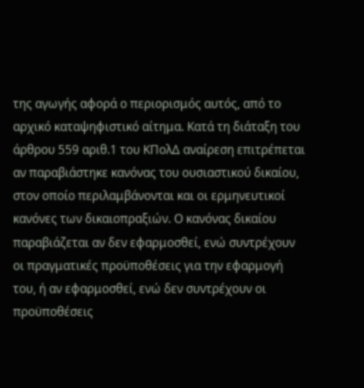της αγωγής αφορά ο περιορισμός αυτός, από το αρχικό καταψηφιστικό αίτημα. Κατά τη διάταξη του άρθρου 559 αριθ.1 του ΚΠολΔ αναίρεση επιτρέπεται αν παραβιάστηκε κανόνας του ουσιαστικού δικαίου, στον οποίο περιλαμβάνονται και οι ερμηνευτικοί κανόνες των δικαιοπραξιών. Ο κανόνας δικαίου παραβιάζεται αν δεν εφαρμοσθεί, ενώ συντρέχουν οι πραγματικές προϋποθέσεις για την εφαρμογή του, ή αν εφαρμοσθεί, ενώ δεν συντρέχουν οι προϋποθέσεις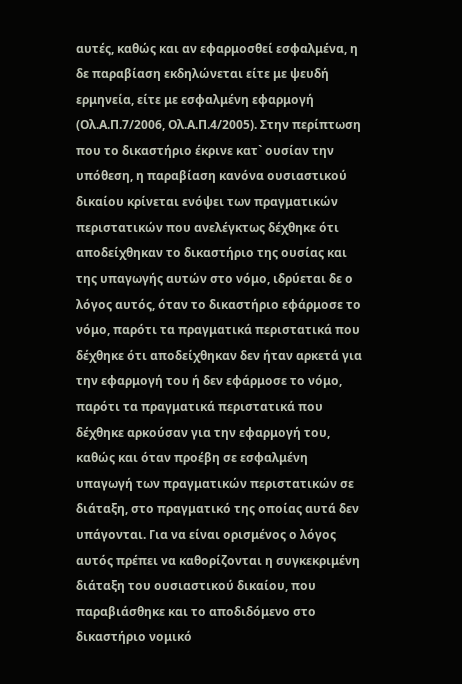αυτές, καθώς και αν εφαρμοσθεί εσφαλμένα, η δε παραβίαση εκδηλώνεται είτε με ψευδή ερμηνεία, είτε με εσφαλμένη εφαρμογή (Ολ.Α.Π.7/2006, Ολ.Α.Π.4/2005). Στην περίπτωση που το δικαστήριο έκρινε κατ` ουσίαν την υπόθεση, η παραβίαση κανόνα ουσιαστικού δικαίου κρίνεται ενόψει των πραγματικών περιστατικών που ανελέγκτως δέχθηκε ότι αποδείχθηκαν το δικαστήριο της ουσίας και της υπαγωγής αυτών στο νόμο, ιδρύεται δε ο λόγος αυτός, όταν το δικαστήριο εφάρμοσε το νόμο, παρότι τα πραγματικά περιστατικά που δέχθηκε ότι αποδείχθηκαν δεν ήταν αρκετά για την εφαρμογή του ή δεν εφάρμοσε το νόμο, παρότι τα πραγματικά περιστατικά που δέχθηκε αρκούσαν για την εφαρμογή του, καθώς και όταν προέβη σε εσφαλμένη υπαγωγή των πραγματικών περιστατικών σε διάταξη, στο πραγματικό της οποίας αυτά δεν υπάγονται. Για να είναι ορισμένος ο λόγος αυτός πρέπει να καθορίζονται η συγκεκριμένη διάταξη του ουσιαστικού δικαίου, που παραβιάσθηκε και το αποδιδόμενο στο δικαστήριο νομικό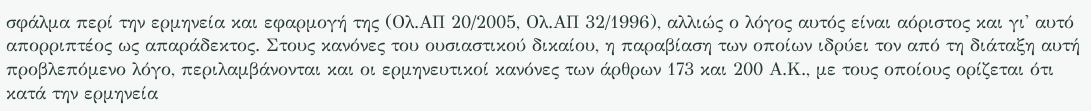σφάλμα περί την ερμηνεία και εφαρμογή της (Ολ.ΑΠ 20/2005, Ολ.ΑΠ 32/1996), αλλιώς ο λόγος αυτός είναι αόριστος και γι' αυτό απορριπτέος ως απαράδεκτος. Στους κανόνες του ουσιαστικού δικαίου, η παραβίαση των οποίων ιδρύει τον από τη διάταξη αυτή προβλεπόμενο λόγο, περιλαμβάνονται και οι ερμηνευτικοί κανόνες των άρθρων 173 και 200 Α.Κ., με τους οποίους ορίζεται ότι κατά την ερμηνεία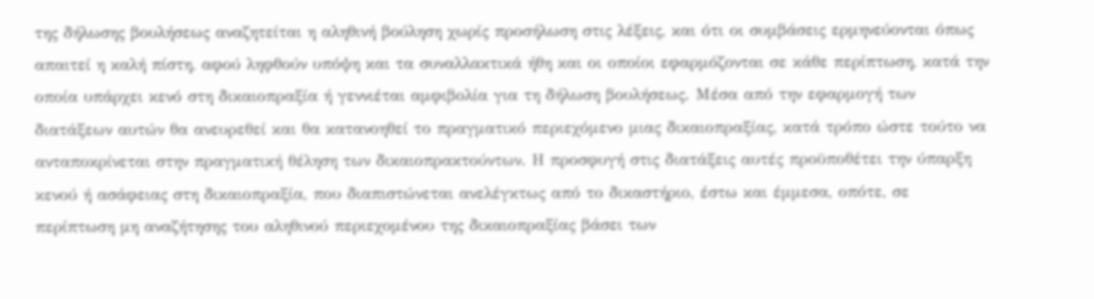της δήλωσης βουλήσεως αναζητείται η αληθινή βούληση χωρίς προσήλωση στις λέξεις, και ότι οι συμβάσεις ερμηνεύονται όπως απαιτεί η καλή πίστη, αφού ληφθούν υπόψη και τα συναλλακτικά ήθη και οι οποίοι εφαρμόζονται σε κάθε περίπτωση, κατά την οποία υπάρχει κενό στη δικαιοπραξία ή γεννιέται αμφιβολία για τη δήλωση βουλήσεως. Μέσα από την εφαρμογή των διατάξεων αυτών θα ανευρεθεί και θα κατανοηθεί το πραγματικό περιεχόμενο μιας δικαιοπραξίας, κατά τρόπο ώστε τούτο να ανταποκρίνεται στην πραγματική θέληση των δικαιοπρακτούντων. Η προσφυγή στις διατάξεις αυτές προϋποθέτει την ύπαρξη κενού ή ασάφειας στη δικαιοπραξία, που διαπιστώνεται ανελέγκτως από το δικαστήριο, έστω και έμμεσα, οπότε, σε περίπτωση μη αναζήτησης του αληθινού περιεχομένου της δικαιοπραξίας βάσει των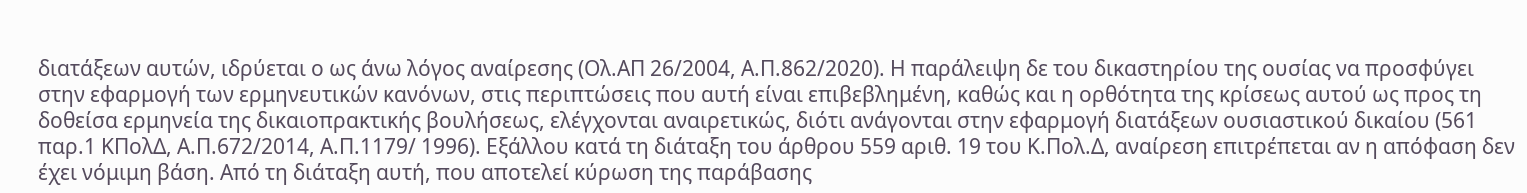διατάξεων αυτών, ιδρύεται ο ως άνω λόγος αναίρεσης (Ολ.ΑΠ 26/2004, Α.Π.862/2020). Η παράλειψη δε του δικαστηρίου της ουσίας να προσφύγει στην εφαρμογή των ερμηνευτικών κανόνων, στις περιπτώσεις που αυτή είναι επιβεβλημένη, καθώς και η ορθότητα της κρίσεως αυτού ως προς τη δοθείσα ερμηνεία της δικαιοπρακτικής βουλήσεως, ελέγχονται αναιρετικώς, διότι ανάγονται στην εφαρμογή διατάξεων ουσιαστικού δικαίου (561 παρ.1 ΚΠολΔ, Α.Π.672/2014, Α.Π.1179/ 1996). Εξάλλου κατά τη διάταξη του άρθρου 559 αριθ. 19 του Κ.Πολ.Δ, αναίρεση επιτρέπεται αν η απόφαση δεν έχει νόμιμη βάση. Από τη διάταξη αυτή, που αποτελεί κύρωση της παράβασης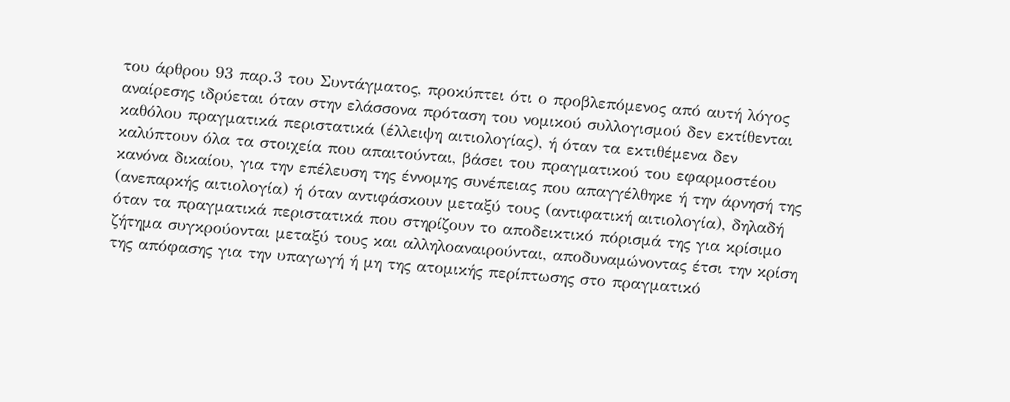του άρθρου 93 παρ.3 του Συντάγματος, προκύπτει ότι ο προβλεπόμενος από αυτή λόγος αναίρεσης ιδρύεται όταν στην ελάσσονα πρόταση του νομικού συλλογισμού δεν εκτίθενται καθόλου πραγματικά περιστατικά (έλλειψη αιτιολογίας), ή όταν τα εκτιθέμενα δεν καλύπτουν όλα τα στοιχεία που απαιτούνται, βάσει του πραγματικού του εφαρμοστέου κανόνα δικαίου, για την επέλευση της έννομης συνέπειας που απαγγέλθηκε ή την άρνησή της (ανεπαρκής αιτιολογία) ή όταν αντιφάσκουν μεταξύ τους (αντιφατική αιτιολογία), δηλαδή όταν τα πραγματικά περιστατικά που στηρίζουν το αποδεικτικό πόρισμά της για κρίσιμο ζήτημα συγκρούονται μεταξύ τους και αλληλοαναιρούνται, αποδυναμώνοντας έτσι την κρίση της απόφασης για την υπαγωγή ή μη της ατομικής περίπτωσης στο πραγματικό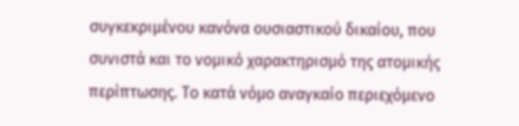συγκεκριμένου κανόνα ουσιαστικού δικαίου, που συνιστά και το νομικό χαρακτηρισμό της ατομικής περίπτωσης. Το κατά νόμο αναγκαίο περιεχόμενο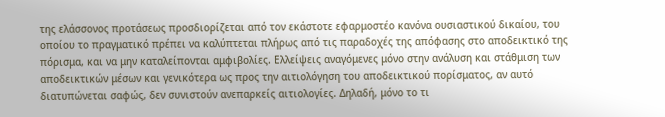της ελάσσονος προτάσεως προσδιορίζεται από τον εκάστοτε εφαρμοστέο κανόνα ουσιαστικού δικαίου, του οποίου το πραγματικό πρέπει να καλύπτεται πλήρως από τις παραδοχές της απόφασης στο αποδεικτικό της πόρισμα, και να μην καταλείπονται αμφιβολίες. Ελλείψεις αναγόμενες μόνο στην ανάλυση και στάθμιση των αποδεικτικών μέσων και γενικότερα ως προς την αιτιολόγηση του αποδεικτικού πορίσματος, αν αυτό διατυπώνεται σαφώς, δεν συνιστούν ανεπαρκείς αιτιολογίες. Δηλαδή, μόνο το τι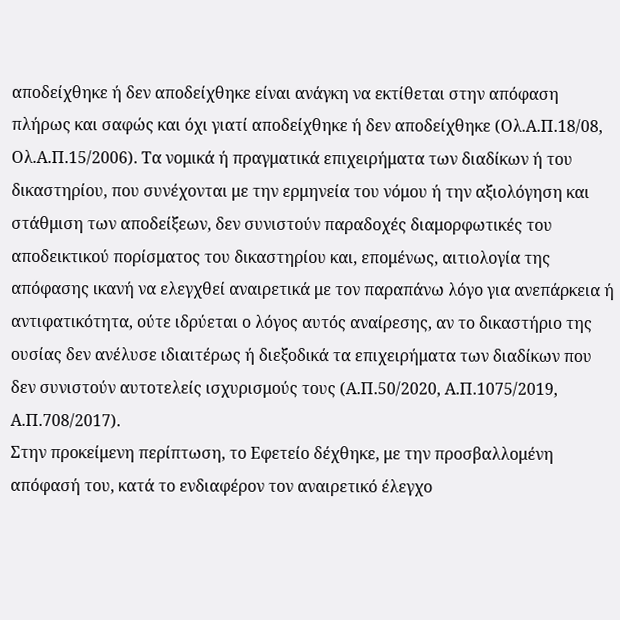αποδείχθηκε ή δεν αποδείχθηκε είναι ανάγκη να εκτίθεται στην απόφαση πλήρως και σαφώς και όχι γιατί αποδείχθηκε ή δεν αποδείχθηκε (Ολ.Α.Π.18/08, Ολ.Α.Π.15/2006). Τα νομικά ή πραγματικά επιχειρήματα των διαδίκων ή του δικαστηρίου, που συνέχονται με την ερμηνεία του νόμου ή την αξιολόγηση και στάθμιση των αποδείξεων, δεν συνιστούν παραδοχές διαμορφωτικές του αποδεικτικού πορίσματος του δικαστηρίου και, επομένως, αιτιολογία της απόφασης ικανή να ελεγχθεί αναιρετικά με τον παραπάνω λόγο για ανεπάρκεια ή αντιφατικότητα, ούτε ιδρύεται ο λόγος αυτός αναίρεσης, αν το δικαστήριο της ουσίας δεν ανέλυσε ιδιαιτέρως ή διεξοδικά τα επιχειρήματα των διαδίκων που δεν συνιστούν αυτοτελείς ισχυρισμούς τους (Α.Π.50/2020, Α.Π.1075/2019, Α.Π.708/2017).
Στην προκείμενη περίπτωση, το Εφετείο δέχθηκε, με την προσβαλλομένη απόφασή του, κατά το ενδιαφέρον τον αναιρετικό έλεγχο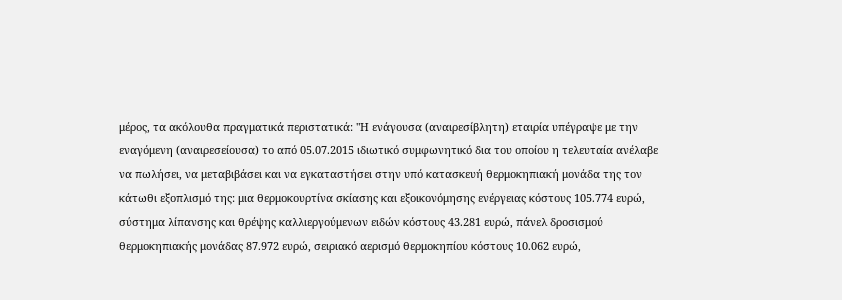μέρος, τα ακόλουθα πραγματικά περιστατικά: "Η ενάγουσα (αναιρεσίβλητη) εταιρία υπέγραψε με την εναγόμενη (αναιρεσείουσα) το από 05.07.2015 ιδιωτικό συμφωνητικό δια του οποίου η τελευταία ανέλαβε να πωλήσει, να μεταβιβάσει και να εγκαταστήσει στην υπό κατασκευή θερμοκηπιακή μονάδα της τον κάτωθι εξοπλισμό της: μια θερμοκουρτίνα σκίασης και εξοικονόμησης ενέργειας κόστους 105.774 ευρώ, σύστημα λίπανσης και θρέψης καλλιεργούμενων ειδών κόστους 43.281 ευρώ, πάνελ δροσισμού θερμοκηπιακής μονάδας 87.972 ευρώ, σειριακό αερισμό θερμοκηπίου κόστους 10.062 ευρώ,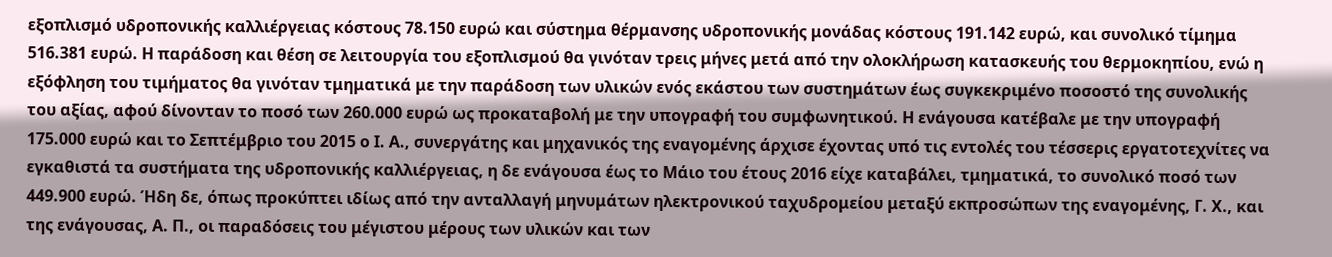εξοπλισμό υδροπονικής καλλιέργειας κόστους 78.150 ευρώ και σύστημα θέρμανσης υδροπονικής μονάδας κόστους 191.142 ευρώ, και συνολικό τίμημα 516.381 ευρώ. Η παράδοση και θέση σε λειτουργία του εξοπλισμού θα γινόταν τρεις μήνες μετά από την ολοκλήρωση κατασκευής του θερμοκηπίου, ενώ η εξόφληση του τιμήματος θα γινόταν τμηματικά με την παράδοση των υλικών ενός εκάστου των συστημάτων έως συγκεκριμένο ποσοστό της συνολικής του αξίας, αφού δίνονταν το ποσό των 260.000 ευρώ ως προκαταβολή με την υπογραφή του συμφωνητικού. Η ενάγουσα κατέβαλε με την υπογραφή 175.000 ευρώ και το Σεπτέμβριο του 2015 ο Ι. Α., συνεργάτης και μηχανικός της εναγομένης άρχισε έχοντας υπό τις εντολές του τέσσερις εργατοτεχνίτες να εγκαθιστά τα συστήματα της υδροπονικής καλλιέργειας, η δε ενάγουσα έως το Μάιο του έτους 2016 είχε καταβάλει, τμηματικά, το συνολικό ποσό των 449.900 ευρώ. Ήδη δε, όπως προκύπτει ιδίως από την ανταλλαγή μηνυμάτων ηλεκτρονικού ταχυδρομείου μεταξύ εκπροσώπων της εναγομένης, Γ. Χ., και της ενάγουσας, Α. Π., οι παραδόσεις του μέγιστου μέρους των υλικών και των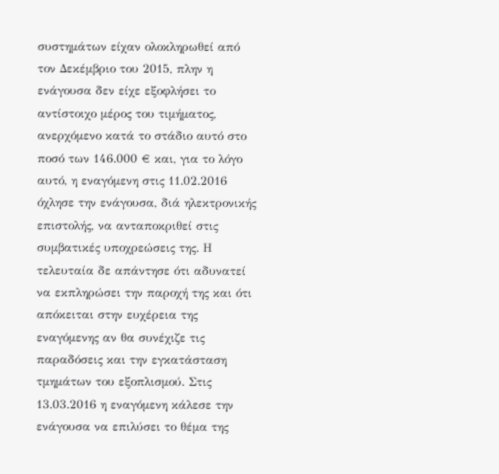συστημάτων είχαν ολοκληρωθεί από τον Δεκέμβριο του 2015, πλην η ενάγουσα δεν είχε εξοφλήσει το αντίστοιχο μέρος του τιμήματος, ανερχόμενο κατά το στάδιο αυτό στο ποσό των 146.000 € και, για το λόγο αυτό, η εναγόμενη στις 11.02.2016 όχλησε την ενάγουσα, διά ηλεκτρονικής επιστολής, να ανταποκριθεί στις συμβατικές υποχρεώσεις της. Η τελευταία δε απάντησε ότι αδυνατεί να εκπληρώσει την παροχή της και ότι απόκειται στην ευχέρεια της εναγόμενης αν θα συνέχιζε τις παραδόσεις και την εγκατάσταση τμημάτων του εξοπλισμού. Στις 13.03.2016 η εναγόμενη κάλεσε την ενάγουσα να επιλύσει το θέμα της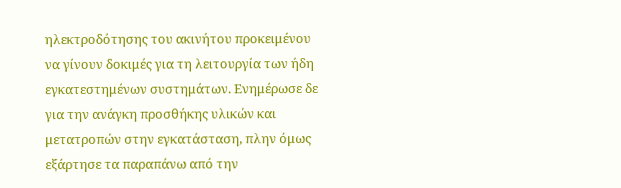ηλεκτροδότησης του ακινήτου προκειμένου να γίνουν δοκιμές για τη λειτουργία των ήδη εγκατεστημένων συστημάτων. Ενημέρωσε δε για την ανάγκη προσθήκης υλικών και μετατροπών στην εγκατάσταση, πλην όμως εξάρτησε τα παραπάνω από την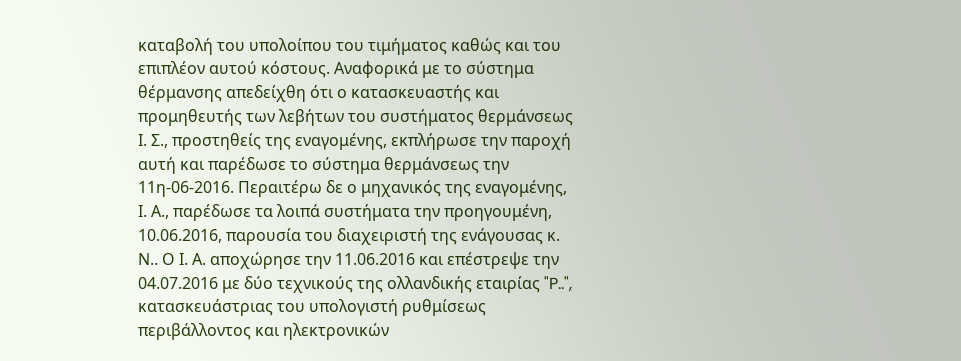καταβολή του υπολοίπου του τιμήματος καθώς και του επιπλέον αυτού κόστους. Αναφορικά με το σύστημα θέρμανσης απεδείχθη ότι ο κατασκευαστής και προμηθευτής των λεβήτων του συστήματος θερμάνσεως Ι. Σ., προστηθείς της εναγομένης, εκπλήρωσε την παροχή αυτή και παρέδωσε το σύστημα θερμάνσεως την 11η-06-2016. Περαιτέρω δε ο μηχανικός της εναγομένης, Ι. Α., παρέδωσε τα λοιπά συστήματα την προηγουμένη, 10.06.2016, παρουσία του διαχειριστή της ενάγουσας κ. Ν.. Ο Ι. Α. αποχώρησε την 11.06.2016 και επέστρεψε την 04.07.2016 με δύο τεχνικούς της ολλανδικής εταιρίας "P..", κατασκευάστριας του υπολογιστή ρυθμίσεως περιβάλλοντος και ηλεκτρονικών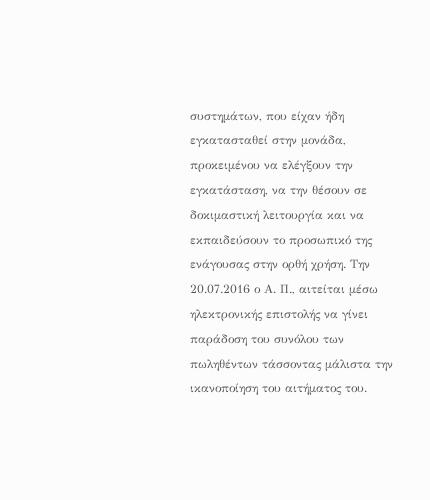συστημάτων, που είχαν ήδη εγκατασταθεί στην μονάδα, προκειμένου να ελέγξουν την εγκατάσταση, να την θέσουν σε δοκιμαστική λειτουργία και να εκπαιδεύσουν το προσωπικό της ενάγουσας στην ορθή χρήση. Την 20.07.2016 ο Α. Π., αιτείται μέσω ηλεκτρονικής επιστολής να γίνει παράδοση του συνόλου των πωληθέντων τάσσοντας μάλιστα την ικανοποίηση του αιτήματος του.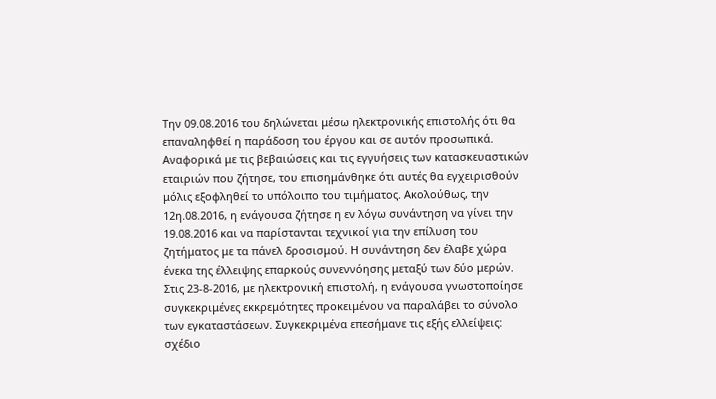Την 09.08.2016 του δηλώνεται μέσω ηλεκτρονικής επιστολής ότι θα επαναληφθεί η παράδοση του έργου και σε αυτόν προσωπικά. Αναφορικά με τις βεβαιώσεις και τις εγγυήσεις των κατασκευαστικών εταιριών που ζήτησε, του επισημάνθηκε ότι αυτές θα εγχειρισθούν μόλις εξοφληθεί το υπόλοιπο του τιμήματος. Ακολούθως, την 12η.08.2016, η ενάγουσα ζήτησε η εν λόγω συνάντηση να γίνει την 19.08.2016 και να παρίστανται τεχνικοί για την επίλυση του ζητήματος με τα πάνελ δροσισμού. Η συνάντηση δεν έλαβε χώρα ένεκα της έλλειψης επαρκούς συνεννόησης μεταξύ των δύο μερών. Στις 23-8-2016, με ηλεκτρονική επιστολή, η ενάγουσα γνωστοποίησε συγκεκριμένες εκκρεμότητες προκειμένου να παραλάβει το σύνολο των εγκαταστάσεων. Συγκεκριμένα επεσήμανε τις εξής ελλείψεις: σχέδιο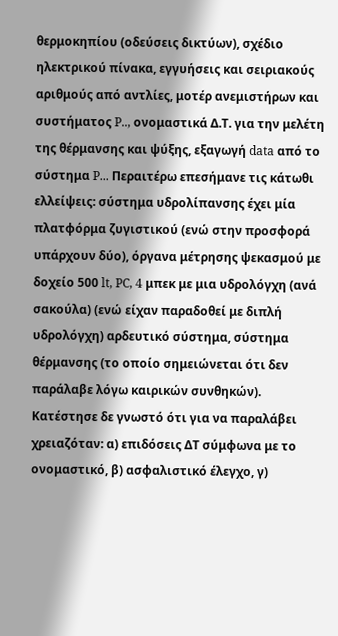θερμοκηπίου (οδεύσεις δικτύων), σχέδιο ηλεκτρικού πίνακα, εγγυήσεις και σειριακούς αριθμούς από αντλίες, μοτέρ ανεμιστήρων και συστήματος P.., ονομαστικά Δ.Τ. για την μελέτη της θέρμανσης και ψύξης, εξαγωγή data από το σύστημα P... Περαιτέρω επεσήμανε τις κάτωθι ελλείψεις: σύστημα υδρολίπανσης έχει μία πλατφόρμα ζυγιστικού (ενώ στην προσφορά υπάρχουν δύο), όργανα μέτρησης ψεκασμού με δοχείο 500 lt, PC, 4 μπεκ με μια υδρολόγχη (ανά σακούλα) (ενώ είχαν παραδοθεί με διπλή υδρολόγχη) αρδευτικό σύστημα, σύστημα θέρμανσης (το οποίο σημειώνεται ότι δεν παράλαβε λόγω καιρικών συνθηκών). Κατέστησε δε γνωστό ότι για να παραλάβει χρειαζόταν: α) επιδόσεις ΔΤ σύμφωνα με το ονομαστικό, β) ασφαλιστικό έλεγχο, γ)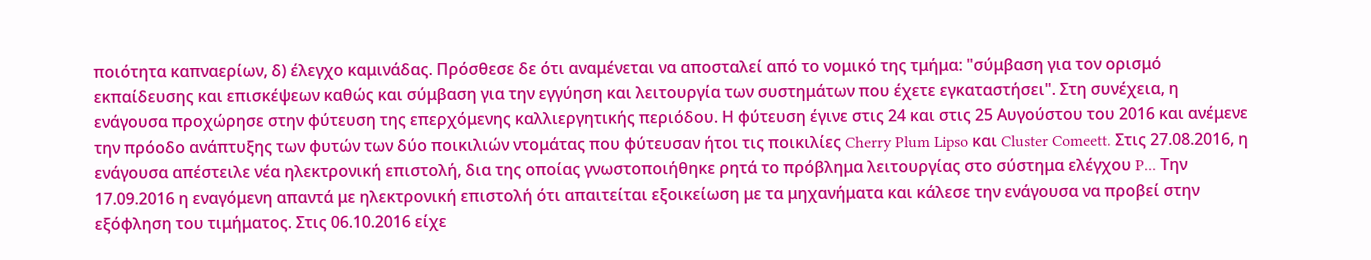ποιότητα καπναερίων, δ) έλεγχο καμινάδας. Πρόσθεσε δε ότι αναμένεται να αποσταλεί από το νομικό της τμήμα: "σύμβαση για τον ορισμό εκπαίδευσης και επισκέψεων καθώς και σύμβαση για την εγγύηση και λειτουργία των συστημάτων που έχετε εγκαταστήσει". Στη συνέχεια, η ενάγουσα προχώρησε στην φύτευση της επερχόμενης καλλιεργητικής περιόδου. Η φύτευση έγινε στις 24 και στις 25 Αυγούστου του 2016 και ανέμενε την πρόοδο ανάπτυξης των φυτών των δύο ποικιλιών ντομάτας που φύτευσαν ήτοι τις ποικιλίες Cherry Plum Lipso και Cluster Comeett. Στις 27.08.2016, η ενάγουσα απέστειλε νέα ηλεκτρονική επιστολή, δια της οποίας γνωστοποιήθηκε ρητά το πρόβλημα λειτουργίας στο σύστημα ελέγχου P... Την 17.09.2016 η εναγόμενη απαντά με ηλεκτρονική επιστολή ότι απαιτείται εξοικείωση με τα μηχανήματα και κάλεσε την ενάγουσα να προβεί στην εξόφληση του τιμήματος. Στις 06.10.2016 είχε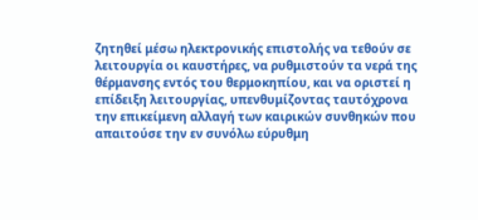ζητηθεί μέσω ηλεκτρονικής επιστολής να τεθούν σε λειτουργία οι καυστήρες, να ρυθμιστούν τα νερά της θέρμανσης εντός του θερμοκηπίου, και να οριστεί η επίδειξη λειτουργίας, υπενθυμίζοντας ταυτόχρονα την επικείμενη αλλαγή των καιρικών συνθηκών που απαιτούσε την εν συνόλω εύρυθμη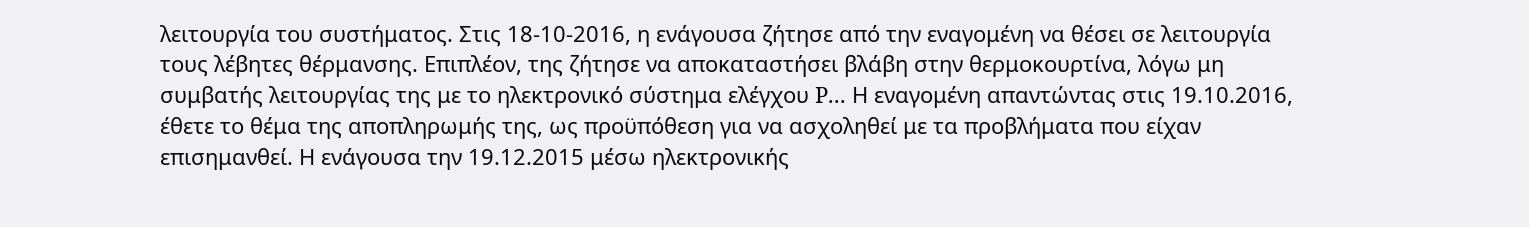λειτουργία του συστήματος. Στις 18-10-2016, η ενάγουσα ζήτησε από την εναγομένη να θέσει σε λειτουργία τους λέβητες θέρμανσης. Επιπλέον, της ζήτησε να αποκαταστήσει βλάβη στην θερμοκουρτίνα, λόγω μη συμβατής λειτουργίας της με το ηλεκτρονικό σύστημα ελέγχου P... Η εναγομένη απαντώντας στις 19.10.2016, έθετε το θέμα της αποπληρωμής της, ως προϋπόθεση για να ασχοληθεί με τα προβλήματα που είχαν επισημανθεί. Η ενάγουσα την 19.12.2015 μέσω ηλεκτρονικής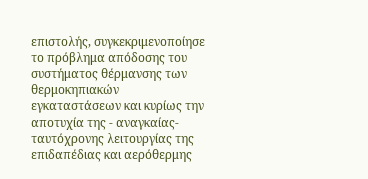επιστολής, συγκεκριμενοποίησε το πρόβλημα απόδοσης του συστήματος θέρμανσης των θερμοκηπιακών εγκαταστάσεων και κυρίως την αποτυχία της - αναγκαίας-ταυτόχρονης λειτουργίας της επιδαπέδιας και αερόθερμης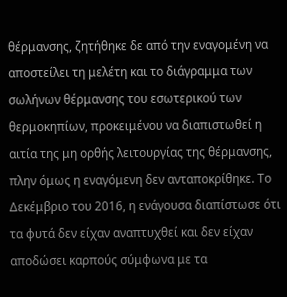θέρμανσης, ζητήθηκε δε από την εναγομένη να αποστείλει τη μελέτη και το διάγραμμα των σωλήνων θέρμανσης του εσωτερικού των θερμοκηπίων, προκειμένου να διαπιστωθεί η αιτία της μη ορθής λειτουργίας της θέρμανσης, πλην όμως η εναγόμενη δεν ανταποκρίθηκε. Το Δεκέμβριο του 2016, η ενάγουσα διαπίστωσε ότι τα φυτά δεν είχαν αναπτυχθεί και δεν είχαν αποδώσει καρπούς σύμφωνα με τα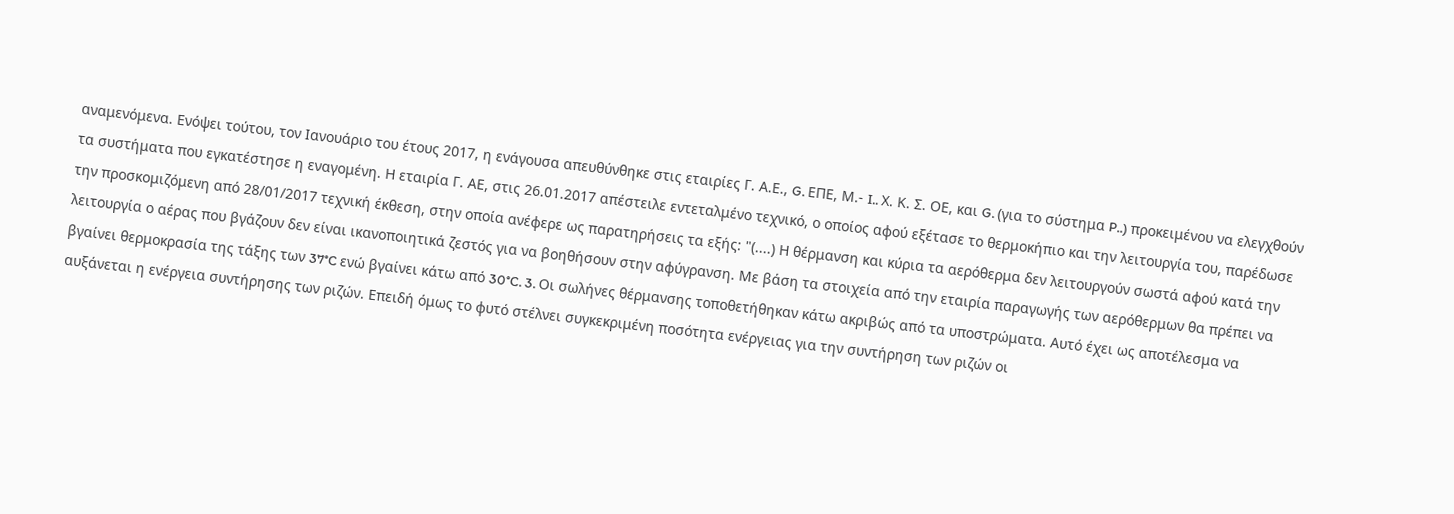αναμενόμενα. Ενόψει τούτου, τον Ιανουάριο του έτους 2017, η ενάγουσα απευθύνθηκε στις εταιρίες Γ. Α.Ε., G. ΕΠΕ, Μ.- I.. Χ. Κ. Σ. ΟΕ, και G. (για το σύστημα P..) προκειμένου να ελεγχθούν τα συστήματα που εγκατέστησε η εναγομένη. Η εταιρία Γ. ΑΕ, στις 26.01.2017 απέστειλε εντεταλμένο τεχνικό, ο οποίος αφού εξέτασε το θερμοκήπιο και την λειτουργία του, παρέδωσε την προσκομιζόμενη από 28/01/2017 τεχνική έκθεση, στην οποία ανέφερε ως παρατηρήσεις τα εξής: "(....) Η θέρμανση και κύρια τα αερόθερμα δεν λειτουργούν σωστά αφού κατά την λειτουργία ο αέρας που βγάζουν δεν είναι ικανοποιητικά ζεστός για να βοηθήσουν στην αφύγρανση. Με βάση τα στοιχεία από την εταιρία παραγωγής των αερόθερμων θα πρέπει να βγαίνει θερμοκρασία της τάξης των 37°C ενώ βγαίνει κάτω από 30°C. 3. Οι σωλήνες θέρμανσης τοποθετήθηκαν κάτω ακριβώς από τα υποστρώματα. Αυτό έχει ως αποτέλεσμα να αυξάνεται η ενέργεια συντήρησης των ριζών. Επειδή όμως το φυτό στέλνει συγκεκριμένη ποσότητα ενέργειας για την συντήρηση των ριζών οι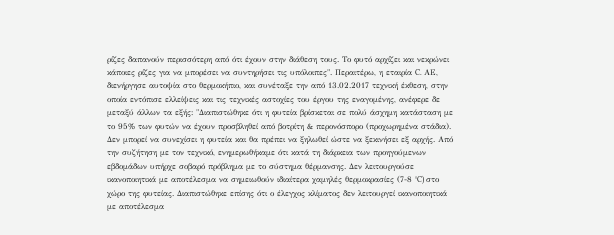ρίζες δαπανούν περισσότερη από ότι έχουν στην διάθεση τους. Το φυτό αρχίζει και νεκρώνει κάποιες ρίζες για να μπορέσει να συντηρήσει τις υπόλοιπες". Περαιτέρω, η εταιρία C. ΑΕ, διενήργησε αυτοψία στο θερμοκήπιο, και συνέταξε την από 13.02.2017 τεχνική έκθεση, στην οποία εντόπισε ελλείψεις και τις τεχνικές αστοχίες του έργου της εναγομένης, ανέφερε δε μεταξύ άλλων τα εξής: "Διαπιστώθηκε ότι η φυτεία βρίσκεται σε πολύ άσχημη κατάσταση με το 95% των φυτών να έχουν προσβληθεί από βοτρίτη & περονόσπορο (προχωρημένα στάδια). Δεν μπορεί να συνεχίσει η φυτεία και θα πρέπει να ξηλωθεί ώστε να ξεκινήσει εξ αρχής. Από την συζήτηση με τον τεχνικό, ενημερωθήκαμε ότι κατά τη διάρκεια των προηγούμενων εβδομάδων υπήρχε σοβαρό πρόβλημα με το σύστημα θέρμανσης. Δεν λειτουργούσε ικανοποιητικά με αποτέλεσμα να σημειωθούν ιδιαίτερα χαμηλές θερμοκρασίες (7-8 °C) στο χώρο της φυτείας. Διαπιστώθηκε επίσης ότι ο έλεγχος κλίματος δεν λειτουργεί ικανοποιητικά με αποτέλεσμα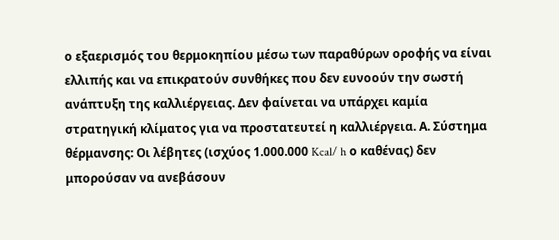ο εξαερισμός του θερμοκηπίου μέσω των παραθύρων οροφής να είναι ελλιπής και να επικρατούν συνθήκες που δεν ευνοούν την σωστή ανάπτυξη της καλλιέργειας. Δεν φαίνεται να υπάρχει καμία στρατηγική κλίματος για να προστατευτεί η καλλιέργεια. Α. Σύστημα θέρμανσης: Οι λέβητες (ισχύος 1.000.000 Kcal/ h ο καθένας) δεν μπορούσαν να ανεβάσουν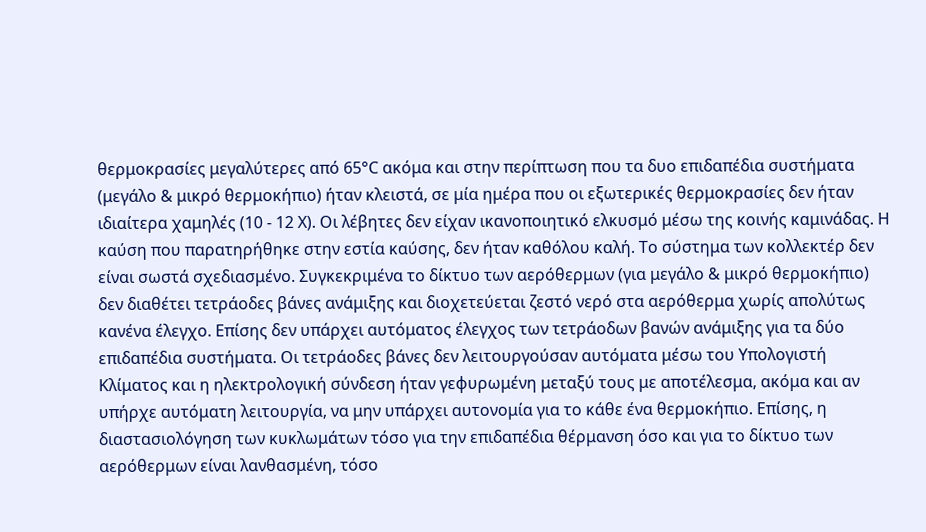θερμοκρασίες μεγαλύτερες από 65°C ακόμα και στην περίπτωση που τα δυο επιδαπέδια συστήματα (μεγάλο & μικρό θερμοκήπιο) ήταν κλειστά, σε μία ημέρα που οι εξωτερικές θερμοκρασίες δεν ήταν ιδιαίτερα χαμηλές (10 - 12 Χ). Οι λέβητες δεν είχαν ικανοποιητικό ελκυσμό μέσω της κοινής καμινάδας. Η καύση που παρατηρήθηκε στην εστία καύσης, δεν ήταν καθόλου καλή. Το σύστημα των κολλεκτέρ δεν είναι σωστά σχεδιασμένο. Συγκεκριμένα το δίκτυο των αερόθερμων (για μεγάλο & μικρό θερμοκήπιο) δεν διαθέτει τετράοδες βάνες ανάμιξης και διοχετεύεται ζεστό νερό στα αερόθερμα χωρίς απολύτως κανένα έλεγχο. Επίσης δεν υπάρχει αυτόματος έλεγχος των τετράοδων βανών ανάμιξης για τα δύο επιδαπέδια συστήματα. Οι τετράοδες βάνες δεν λειτουργούσαν αυτόματα μέσω του Υπολογιστή Κλίματος και η ηλεκτρολογική σύνδεση ήταν γεφυρωμένη μεταξύ τους με αποτέλεσμα, ακόμα και αν υπήρχε αυτόματη λειτουργία, να μην υπάρχει αυτονομία για το κάθε ένα θερμοκήπιο. Επίσης, η διαστασιολόγηση των κυκλωμάτων τόσο για την επιδαπέδια θέρμανση όσο και για το δίκτυο των αερόθερμων είναι λανθασμένη, τόσο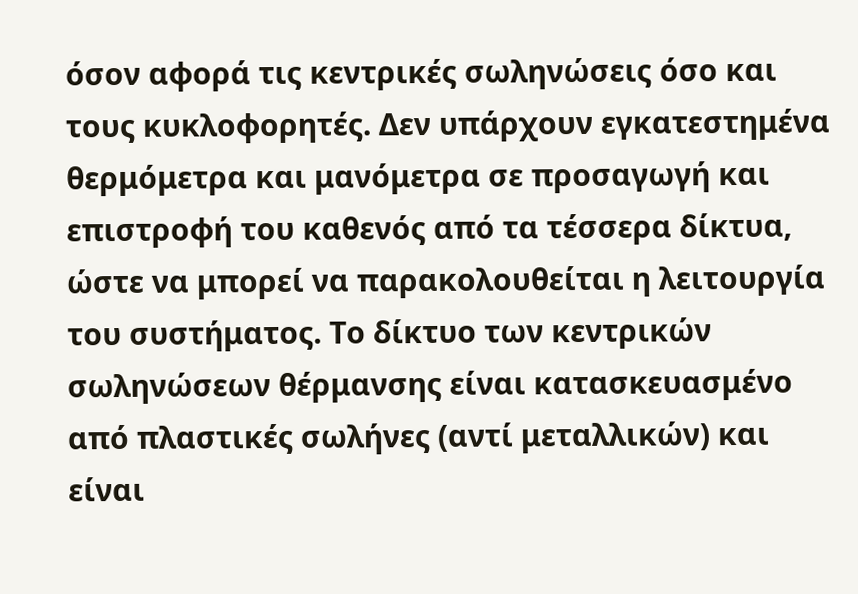όσον αφορά τις κεντρικές σωληνώσεις όσο και τους κυκλοφορητές. Δεν υπάρχουν εγκατεστημένα θερμόμετρα και μανόμετρα σε προσαγωγή και επιστροφή του καθενός από τα τέσσερα δίκτυα, ώστε να μπορεί να παρακολουθείται η λειτουργία του συστήματος. Το δίκτυο των κεντρικών σωληνώσεων θέρμανσης είναι κατασκευασμένο από πλαστικές σωλήνες (αντί μεταλλικών) και είναι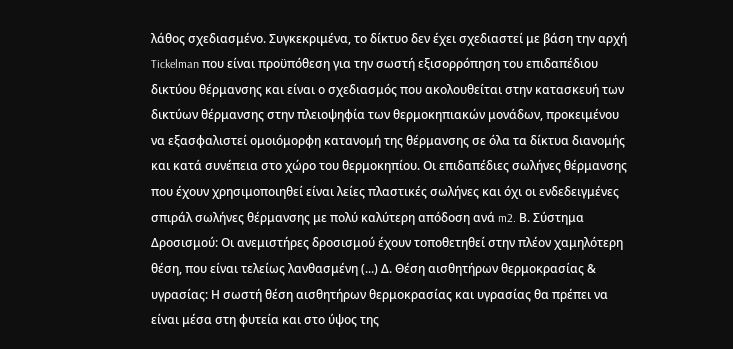λάθος σχεδιασμένο. Συγκεκριμένα, το δίκτυο δεν έχει σχεδιαστεί με βάση την αρχή Tickelman που είναι προϋπόθεση για την σωστή εξισορρόπηση του επιδαπέδιου δικτύου θέρμανσης και είναι ο σχεδιασμός που ακολουθείται στην κατασκευή των δικτύων θέρμανσης στην πλειοψηφία των θερμοκηπιακών μονάδων, προκειμένου να εξασφαλιστεί ομοιόμορφη κατανομή της θέρμανσης σε όλα τα δίκτυα διανομής και κατά συνέπεια στο χώρο του θερμοκηπίου. Οι επιδαπέδιες σωλήνες θέρμανσης που έχουν χρησιμοποιηθεί είναι λείες πλαστικές σωλήνες και όχι οι ενδεδειγμένες σπιράλ σωλήνες θέρμανσης με πολύ καλύτερη απόδοση ανά m2. Β. Σύστημα Δροσισμού: Οι ανεμιστήρες δροσισμού έχουν τοποθετηθεί στην πλέον χαμηλότερη θέση, που είναι τελείως λανθασμένη (...) Δ. Θέση αισθητήρων θερμοκρασίας & υγρασίας: Η σωστή θέση αισθητήρων θερμοκρασίας και υγρασίας θα πρέπει να είναι μέσα στη φυτεία και στο ύψος της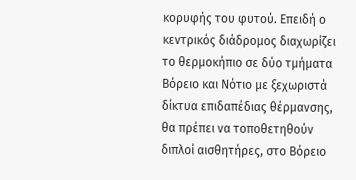κορυφής του φυτού. Επειδή ο κεντρικός διάδρομος διαχωρίζει το θερμοκήπιο σε δύο τμήματα Βόρειο και Νότιο με ξεχωριστά δίκτυα επιδαπέδιας θέρμανσης, θα πρέπει να τοποθετηθούν διπλοί αισθητήρες, στο Βόρειο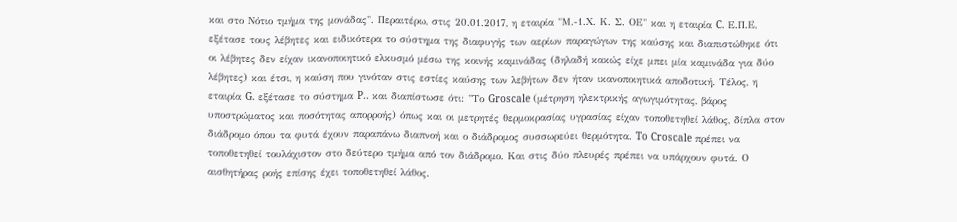και στο Νότιο τμήμα της μονάδας". Περαιτέρω, στις 20.01.2017, η εταιρία "Μ.-1.Χ. Κ. Σ. ΟΕ" και η εταιρία C. Ε.Π.Ε, εξέτασε τους λέβητες και ειδικότερα το σύστημα της διαφυγής των αερίων παραγώγων της καύσης και διαπιστώθηκε ότι οι λέβητες δεν είχαν ικανοποιητικό ελκυσμό μέσω της κοινής καμινάδας (δηλαδή κακώς είχε μπει μία καμινάδα για δύο λέβητες) και έτσι, η καύση που γινόταν στις εστίες καύσης των λεβήτων δεν ήταν ικανοποιητικά αποδοτική. Τέλος, η εταιρία G. εξέτασε το σύστημα P.. και διαπίστωσε ότι: "Το Groscale (μέτρηση ηλεκτρικής αγωγιμότητας, βάρος υποστρώματος και ποσότητας απορροής) όπως και οι μετρητές θερμοκρασίας υγρασίας είχαν τοποθετηθεί λάθος, δίπλα στον διάδρομο όπου τα φυτά έχουν παραπάνω διαπνοή και ο διάδρομος συσσωρεύει θερμότητα. To Croscale πρέπει να τοποθετηθεί τουλάχιστον στο δεύτερο τμήμα από τον διάδρομο. Και στις δύο πλευρές πρέπει να υπάρχουν φυτά. Ο αισθητήρας ροής επίσης έχει τοποθετηθεί λάθος.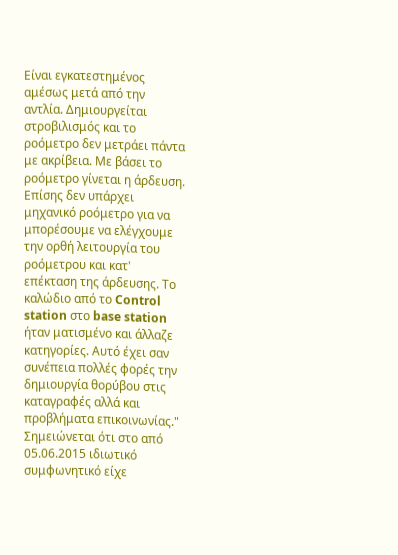Είναι εγκατεστημένος αμέσως μετά από την αντλία. Δημιουργείται στροβιλισμός και το ροόμετρο δεν μετράει πάντα με ακρίβεια. Με βάσει το ροόμετρο γίνεται η άρδευση. Επίσης δεν υπάρχει μηχανικό ροόμετρο για να μπορέσουμε να ελέγχουμε την ορθή λειτουργία του ροόμετρου και κατ' επέκταση της άρδευσης. Το καλώδιο από το Control station στο base station ήταν ματισμένο και άλλαζε κατηγορίες. Αυτό έχει σαν συνέπεια πολλές φορές την δημιουργία θορύβου στις καταγραφές αλλά και προβλήματα επικοινωνίας." Σημειώνεται ότι στο από 05.06.2015 ιδιωτικό συμφωνητικό είχε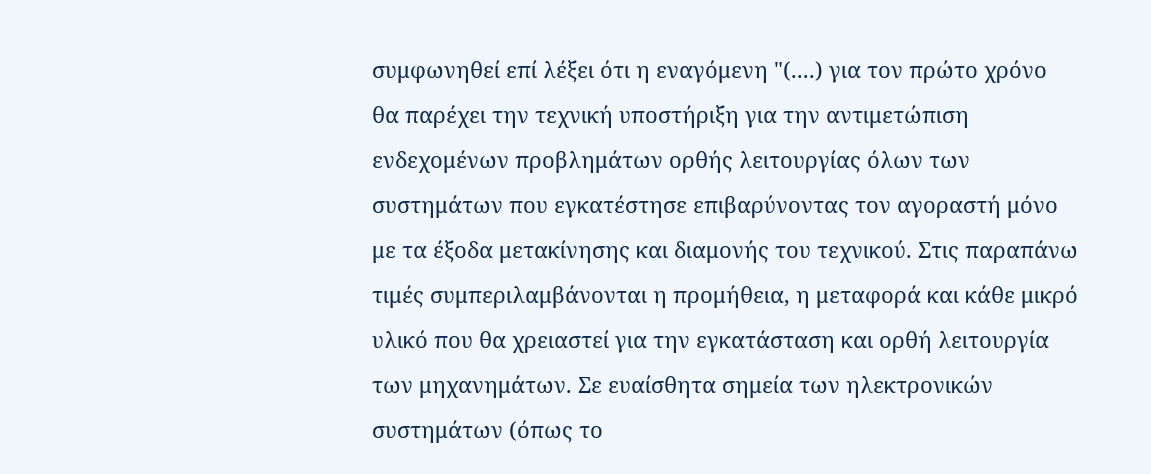συμφωνηθεί επί λέξει ότι η εναγόμενη "(....) για τον πρώτο χρόνο θα παρέχει την τεχνική υποστήριξη για την αντιμετώπιση ενδεχομένων προβλημάτων ορθής λειτουργίας όλων των συστημάτων που εγκατέστησε επιβαρύνοντας τον αγοραστή μόνο με τα έξοδα μετακίνησης και διαμονής του τεχνικού. Στις παραπάνω τιμές συμπεριλαμβάνονται η προμήθεια, η μεταφορά και κάθε μικρό υλικό που θα χρειαστεί για την εγκατάσταση και ορθή λειτουργία των μηχανημάτων. Σε ευαίσθητα σημεία των ηλεκτρονικών συστημάτων (όπως το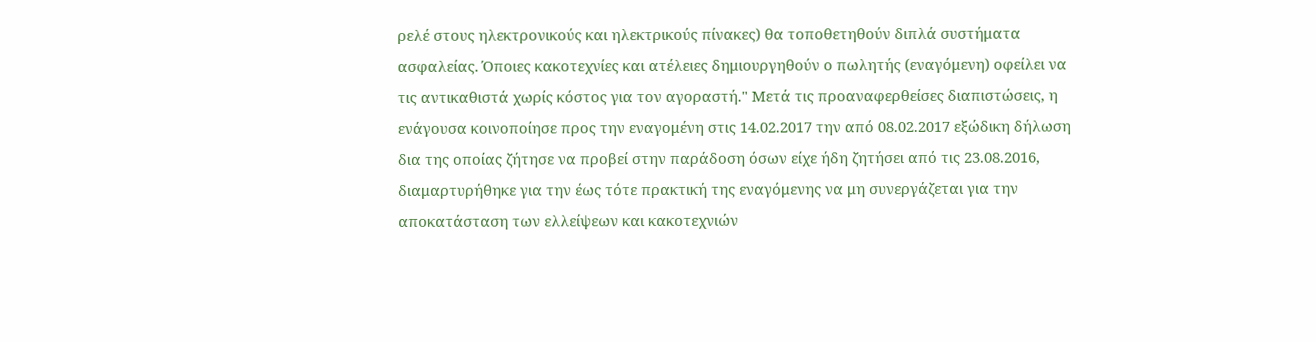ρελέ στους ηλεκτρονικούς και ηλεκτρικούς πίνακες) θα τοποθετηθούν διπλά συστήματα ασφαλείας. Όποιες κακοτεχνίες και ατέλειες δημιουργηθούν ο πωλητής (εναγόμενη) οφείλει να τις αντικαθιστά χωρίς κόστος για τον αγοραστή." Μετά τις προαναφερθείσες διαπιστώσεις, η ενάγουσα κοινοποίησε προς την εναγομένη στις 14.02.2017 την από 08.02.2017 εξώδικη δήλωση δια της οποίας ζήτησε να προβεί στην παράδοση όσων είχε ήδη ζητήσει από τις 23.08.2016, διαμαρτυρήθηκε για την έως τότε πρακτική της εναγόμενης να μη συνεργάζεται για την αποκατάσταση των ελλείψεων και κακοτεχνιών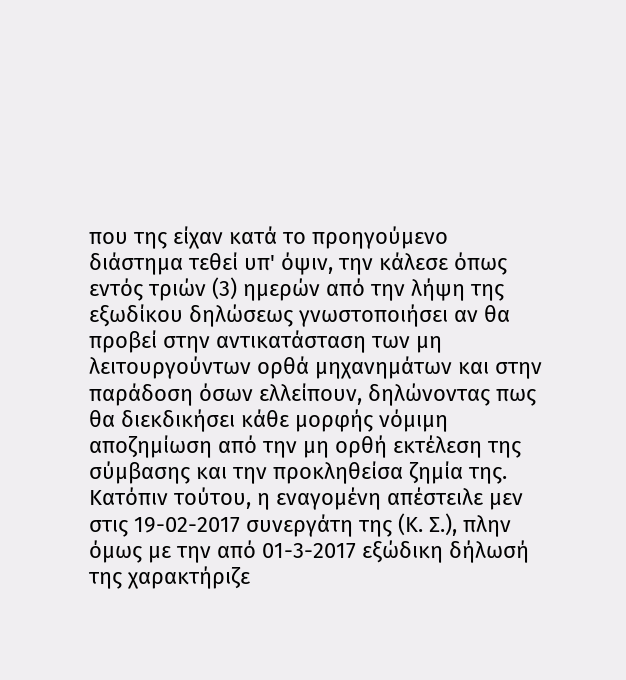που της είχαν κατά το προηγούμενο διάστημα τεθεί υπ' όψιν, την κάλεσε όπως εντός τριών (3) ημερών από την λήψη της εξωδίκου δηλώσεως γνωστοποιήσει αν θα προβεί στην αντικατάσταση των μη λειτουργούντων ορθά μηχανημάτων και στην παράδοση όσων ελλείπουν, δηλώνοντας πως θα διεκδικήσει κάθε μορφής νόμιμη αποζημίωση από την μη ορθή εκτέλεση της σύμβασης και την προκληθείσα ζημία της. Κατόπιν τούτου, η εναγομένη απέστειλε μεν στις 19-02-2017 συνεργάτη της (Κ. Σ.), πλην όμως με την από 01-3-2017 εξώδικη δήλωσή της χαρακτήριζε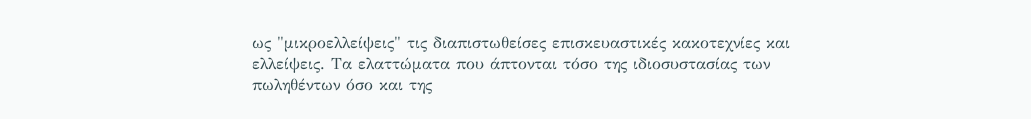ως "μικροελλείψεις" τις διαπιστωθείσες επισκευαστικές κακοτεχνίες και ελλείψεις. Τα ελαττώματα που άπτονται τόσο της ιδιοσυστασίας των πωληθέντων όσο και της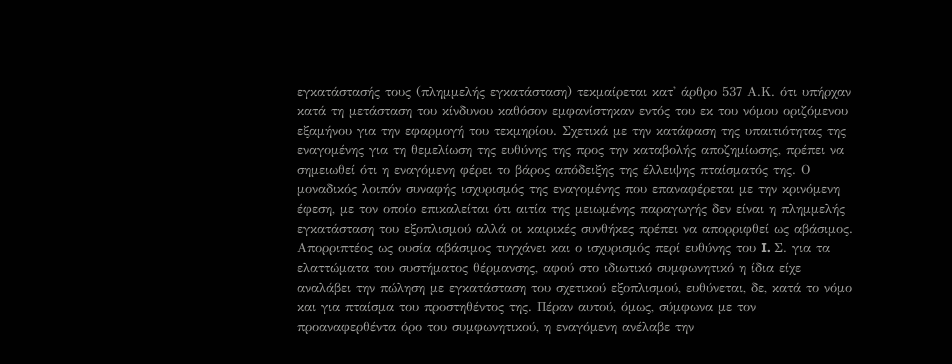εγκατάστασής τους (πλημμελής εγκατάσταση) τεκμαίρεται κατ' άρθρο 537 Α.Κ. ότι υπήρχαν κατά τη μετάσταση του κίνδυνου καθόσον εμφανίστηκαν εντός του εκ του νόμου οριζόμενου εξαμήνου για την εφαρμογή του τεκμηρίου. Σχετικά με την κατάφαση της υπαιτιότητας της εναγομένης για τη θεμελίωση της ευθύνης της προς την καταβολής αποζημίωσης, πρέπει να σημειωθεί ότι η εναγόμενη φέρει το βάρος απόδειξης της έλλειψης πταίσματός της. Ο μοναδικός λοιπόν συναφής ισχυρισμός της εναγομένης που επαναφέρεται με την κρινόμενη έφεση, με τον οποίο επικαλείται ότι αιτία της μειωμένης παραγωγής δεν είναι η πλημμελής εγκατάσταση του εξοπλισμού αλλά οι καιρικές συνθήκες πρέπει να απορριφθεί ως αβάσιμος. Απορριπτέος ως ουσία αβάσιμος τυγχάνει και ο ισχυρισμός περί ευθύνης του I. Σ. για τα ελαττώματα του συστήματος θέρμανσης, αφού στο ιδιωτικό συμφωνητικό η ίδια είχε αναλάβει την πώληση με εγκατάσταση του σχετικού εξοπλισμού, ευθύνεται, δε, κατά το νόμο και για πταίσμα του προστηθέντος της. Πέραν αυτού, όμως, σύμφωνα με τον προαναφερθέντα όρο του συμφωνητικού, η εναγόμενη ανέλαβε την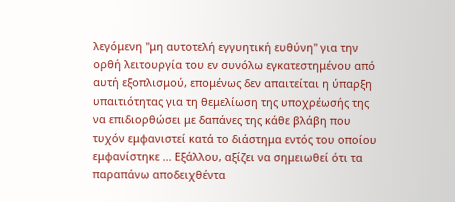λεγόμενη "μη αυτοτελή εγγυητική ευθύνη" για την ορθή λειτουργία του εν συνόλω εγκατεστημένου από αυτή εξοπλισμού, επομένως δεν απαιτείται η ύπαρξη υπαιτιότητας για τη θεμελίωση της υποχρέωσής της να επιδιορθώσει με δαπάνες της κάθε βλάβη που τυχόν εμφανιστεί κατά το διάστημα εντός του οποίου εμφανίστηκε ... Εξάλλου, αξίζει να σημειωθεί ότι τα παραπάνω αποδειχθέντα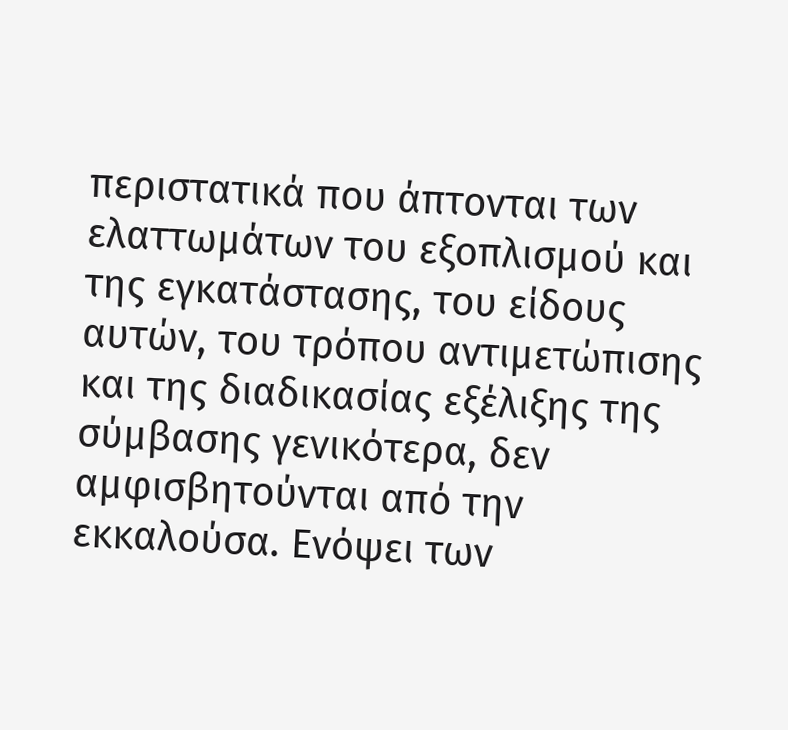περιστατικά που άπτονται των ελαττωμάτων του εξοπλισμού και της εγκατάστασης, του είδους αυτών, του τρόπου αντιμετώπισης και της διαδικασίας εξέλιξης της σύμβασης γενικότερα, δεν αμφισβητούνται από την εκκαλούσα. Ενόψει των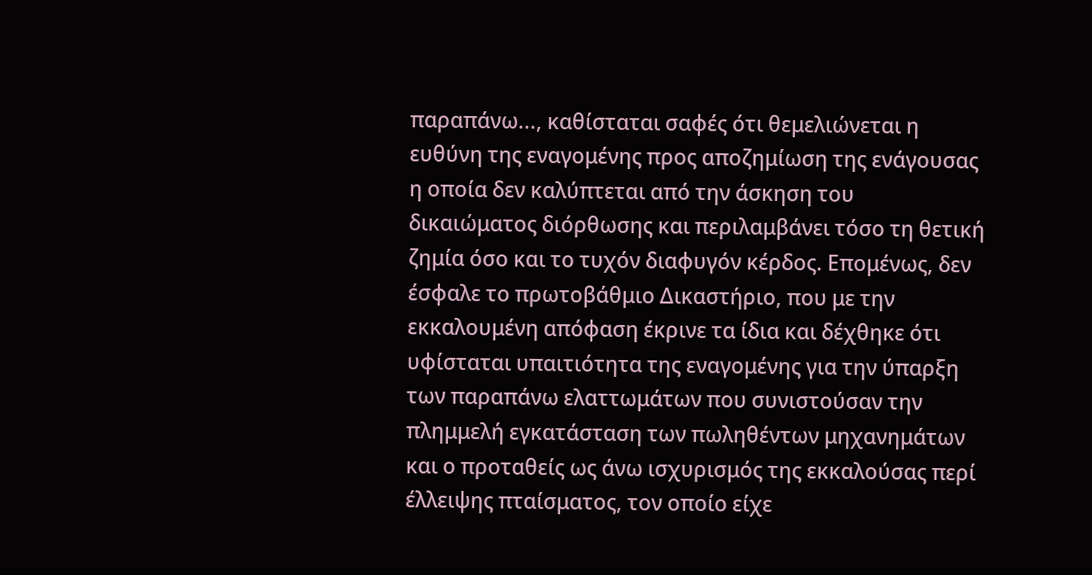παραπάνω..., καθίσταται σαφές ότι θεμελιώνεται η ευθύνη της εναγομένης προς αποζημίωση της ενάγουσας η οποία δεν καλύπτεται από την άσκηση του δικαιώματος διόρθωσης και περιλαμβάνει τόσο τη θετική ζημία όσο και το τυχόν διαφυγόν κέρδος. Επομένως, δεν έσφαλε το πρωτοβάθμιο Δικαστήριο, που με την εκκαλουμένη απόφαση έκρινε τα ίδια και δέχθηκε ότι υφίσταται υπαιτιότητα της εναγομένης για την ύπαρξη των παραπάνω ελαττωμάτων που συνιστούσαν την πλημμελή εγκατάσταση των πωληθέντων μηχανημάτων και ο προταθείς ως άνω ισχυρισμός της εκκαλούσας περί έλλειψης πταίσματος, τον οποίο είχε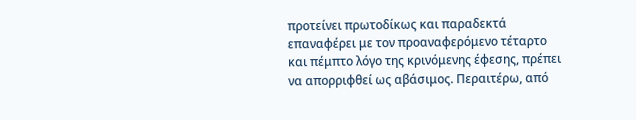προτείνει πρωτοδίκως και παραδεκτά επαναφέρει με τον προαναφερόμενο τέταρτο και πέμπτο λόγο της κρινόμενης έφεσης, πρέπει να απορριφθεί ως αβάσιμος. Περαιτέρω, από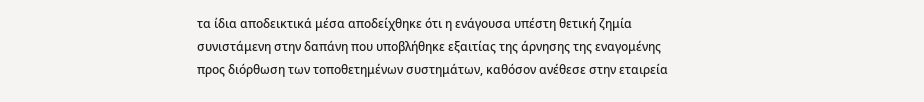τα ίδια αποδεικτικά μέσα αποδείχθηκε ότι η ενάγουσα υπέστη θετική ζημία συνιστάμενη στην δαπάνη που υποβλήθηκε εξαιτίας της άρνησης της εναγομένης προς διόρθωση των τοποθετημένων συστημάτων, καθόσον ανέθεσε στην εταιρεία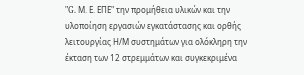"G. Μ. Ε. ΕΠΕ" την προμήθεια υλικών και την υλοποίηση εργασιών εγκατάστασης και ορθής λειτουργίας Η/Μ συστημάτων για ολόκληρη την έκταση των 12 στρεμμάτων και συγκεκριμένα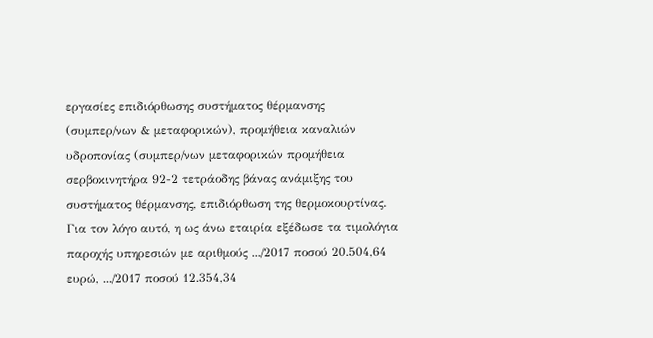εργασίες επιδιόρθωσης συστήματος θέρμανσης (συμπερ/νων & μεταφορικών), προμήθεια καναλιών υδροπονίας (συμπερ/νων μεταφορικών προμήθεια σερβοκινητήρα 92-2 τετράοδης βάνας ανάμιξης του συστήματος θέρμανσης, επιδιόρθωση της θερμοκουρτίνας. Για τον λόγο αυτό, η ως άνω εταιρία εξέδωσε τα τιμολόγια παροχής υπηρεσιών με αριθμούς .../2017 ποσού 20.504,64 ευρώ, .../2017 ποσού 12.354,34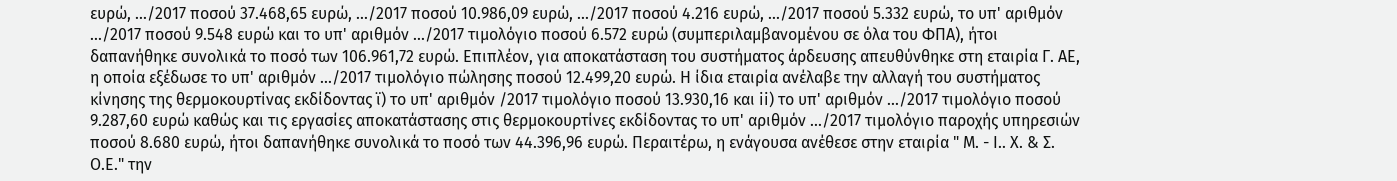ευρώ, .../2017 ποσού 37.468,65 ευρώ, .../2017 ποσού 10.986,09 ευρώ, .../2017 ποσού 4.216 ευρώ, .../2017 ποσού 5.332 ευρώ, το υπ' αριθμόν .../2017 ποσού 9.548 ευρώ και το υπ' αριθμόν .../2017 τιμολόγιο ποσού 6.572 ευρώ (συμπεριλαμβανομένου σε όλα του ΦΠΑ), ήτοι δαπανήθηκε συνολικά το ποσό των 106.961,72 ευρώ. Επιπλέον, για αποκατάσταση του συστήματος άρδευσης απευθύνθηκε στη εταιρία Γ. ΑΕ, η οποία εξέδωσε το υπ' αριθμόν .../2017 τιμολόγιο πώλησης ποσού 12.499,20 ευρώ. Η ίδια εταιρία ανέλαβε την αλλαγή του συστήματος κίνησης της θερμοκουρτίνας εκδίδοντας ϊ) το υπ' αριθμόν /2017 τιμολόγιο ποσού 13.930,16 και ii) το υπ' αριθμόν .../2017 τιμολόγιο ποσού 9.287,60 ευρώ καθώς και τις εργασίες αποκατάστασης στις θερμοκουρτίνες εκδίδοντας το υπ' αριθμόν .../2017 τιμολόγιο παροχής υπηρεσιών ποσού 8.680 ευρώ, ήτοι δαπανήθηκε συνολικά το ποσό των 44.396,96 ευρώ. Περαιτέρω, η ενάγουσα ανέθεσε στην εταιρία " Μ. - I.. Χ. & Σ. Ο.Ε." την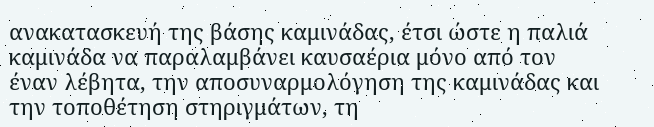ανακατασκευή της βάσης καμινάδας, έτσι ώστε η παλιά καμινάδα να παραλαμβάνει καυσαέρια μόνο από τον έναν λέβητα, την αποσυναρμολόγηση της καμινάδας και την τοποθέτηση στηριγμάτων, τη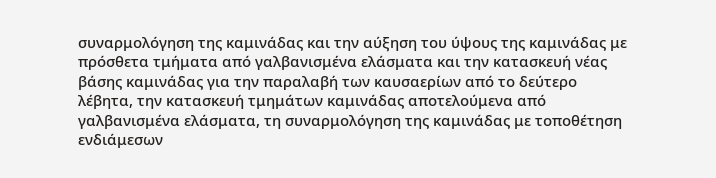συναρμολόγηση της καμινάδας και την αύξηση του ύψους της καμινάδας με πρόσθετα τμήματα από γαλβανισμένα ελάσματα και την κατασκευή νέας βάσης καμινάδας για την παραλαβή των καυσαερίων από το δεύτερο λέβητα, την κατασκευή τμημάτων καμινάδας αποτελούμενα από γαλβανισμένα ελάσματα, τη συναρμολόγηση της καμινάδας με τοποθέτηση ενδιάμεσων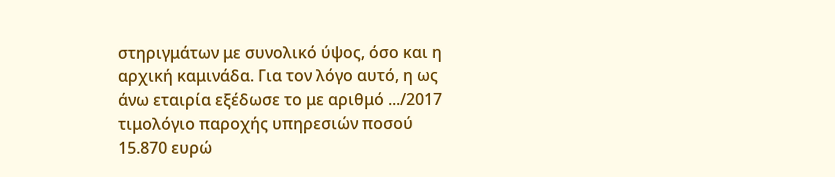στηριγμάτων με συνολικό ύψος, όσο και η αρχική καμινάδα. Για τον λόγο αυτό, η ως άνω εταιρία εξέδωσε το με αριθμό .../2017 τιμολόγιο παροχής υπηρεσιών ποσού 15.870 ευρώ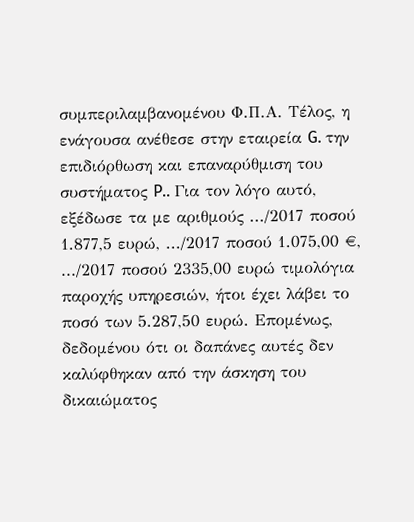συμπεριλαμβανομένου Φ.Π.Α. Τέλος, η ενάγουσα ανέθεσε στην εταιρεία G. την επιδιόρθωση και επαναρύθμιση του συστήματος P.. Για τον λόγο αυτό, εξέδωσε τα με αριθμούς .../2017 ποσού 1.877,5 ευρώ, .../2017 ποσού 1.075,00 €, .../2017 ποσού 2335,00 ευρώ τιμολόγια παροχής υπηρεσιών, ήτοι έχει λάβει το ποσό των 5.287,50 ευρώ. Επομένως, δεδομένου ότι οι δαπάνες αυτές δεν καλύφθηκαν από την άσκηση του δικαιώματος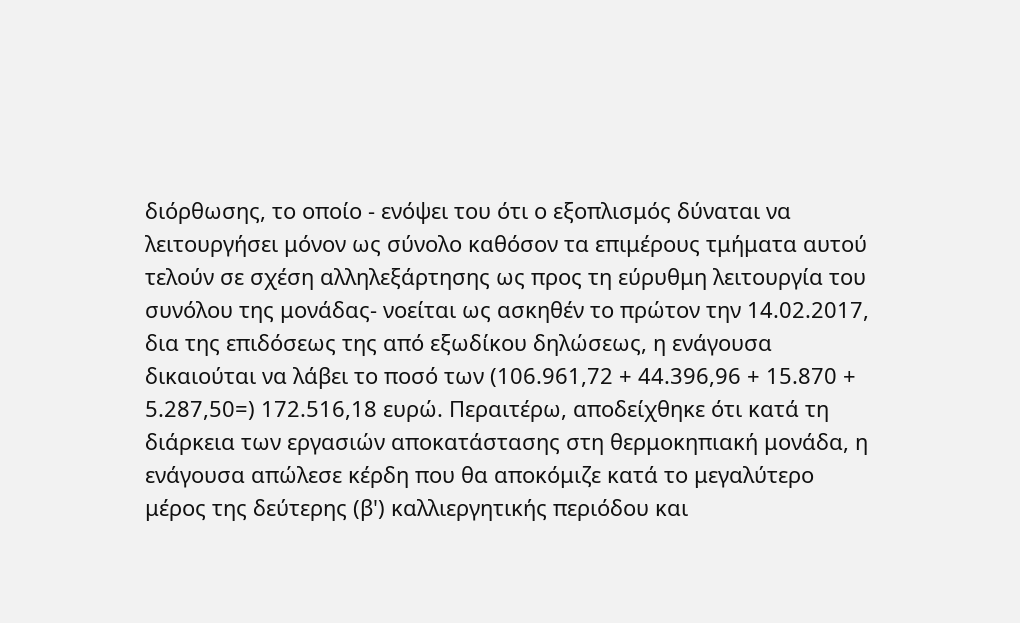διόρθωσης, το οποίο - ενόψει του ότι ο εξοπλισμός δύναται να λειτουργήσει μόνον ως σύνολο καθόσον τα επιμέρους τμήματα αυτού τελούν σε σχέση αλληλεξάρτησης ως προς τη εύρυθμη λειτουργία του συνόλου της μονάδας- νοείται ως ασκηθέν το πρώτον την 14.02.2017, δια της επιδόσεως της από εξωδίκου δηλώσεως, η ενάγουσα δικαιούται να λάβει το ποσό των (106.961,72 + 44.396,96 + 15.870 + 5.287,50=) 172.516,18 ευρώ. Περαιτέρω, αποδείχθηκε ότι κατά τη διάρκεια των εργασιών αποκατάστασης στη θερμοκηπιακή μονάδα, η ενάγουσα απώλεσε κέρδη που θα αποκόμιζε κατά το μεγαλύτερο μέρος της δεύτερης (β') καλλιεργητικής περιόδου και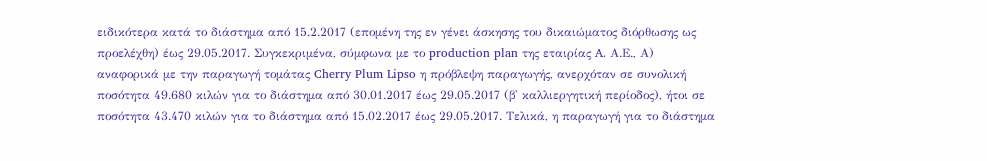ειδικότερα κατά το διάστημα από 15.2.2017 (επομένη της εν γένει άσκησης του δικαιώματος διόρθωσης ως προελέχθη) έως 29.05.2017. Συγκεκριμένα, σύμφωνα με το production plan της εταιρίας A. Α.Ε., Α) αναφορικά με την παραγωγή τομάτας Cherry Plum Lipso η πρόβλεψη παραγωγής, ανερχόταν σε συνολική ποσότητα 49.680 κιλών για το διάστημα από 30.01.2017 έως 29.05.2017 (β' καλλιεργητική περίοδος), ήτοι σε ποσότητα 43.470 κιλών για το διάστημα από 15.02.2017 έως 29.05.2017. Τελικά, η παραγωγή για το διάστημα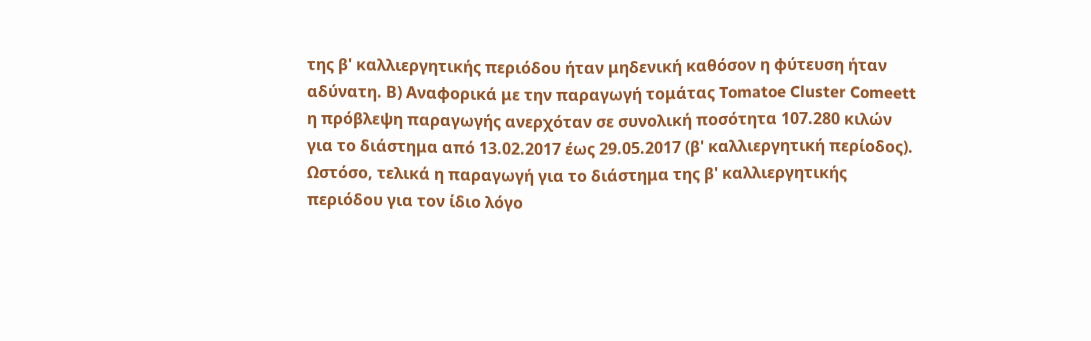της β' καλλιεργητικής περιόδου ήταν μηδενική καθόσον η φύτευση ήταν αδύνατη. Β) Αναφορικά με την παραγωγή τομάτας Tomatoe Cluster Comeett η πρόβλεψη παραγωγής ανερχόταν σε συνολική ποσότητα 107.280 κιλών για το διάστημα από 13.02.2017 έως 29.05.2017 (β' καλλιεργητική περίοδος). Ωστόσο, τελικά η παραγωγή για το διάστημα της β' καλλιεργητικής περιόδου για τον ίδιο λόγο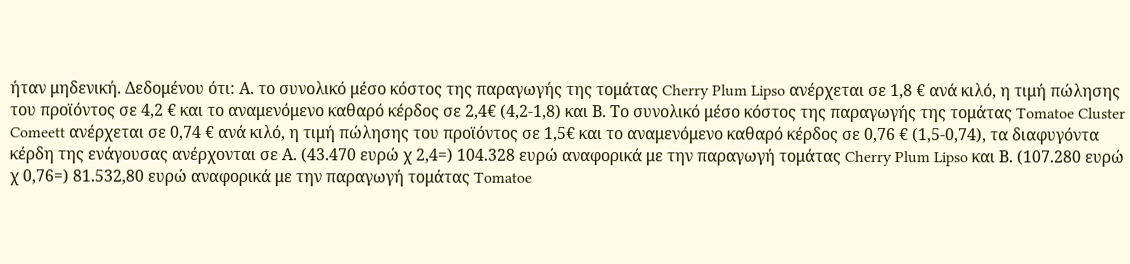ήταν μηδενική. Δεδομένου ότι: Α. το συνολικό μέσο κόστος της παραγωγής της τομάτας Cherry Plum Lipso ανέρχεται σε 1,8 € ανά κιλό, η τιμή πώλησης του προϊόντος σε 4,2 € και το αναμενόμενο καθαρό κέρδος σε 2,4€ (4,2-1,8) και Β. Το συνολικό μέσο κόστος της παραγωγής της τομάτας Tomatoe Cluster Comeett ανέρχεται σε 0,74 € ανά κιλό, η τιμή πώλησης του προϊόντος σε 1,5€ και το αναμενόμενο καθαρό κέρδος σε 0,76 € (1,5-0,74), τα διαφυγόντα κέρδη της ενάγουσας ανέρχονται σε Α. (43.470 ευρώ χ 2,4=) 104.328 ευρώ αναφορικά με την παραγωγή τομάτας Cherry Plum Lipso και Β. (107.280 ευρώ χ 0,76=) 81.532,80 ευρώ αναφορικά με την παραγωγή τομάτας Tomatoe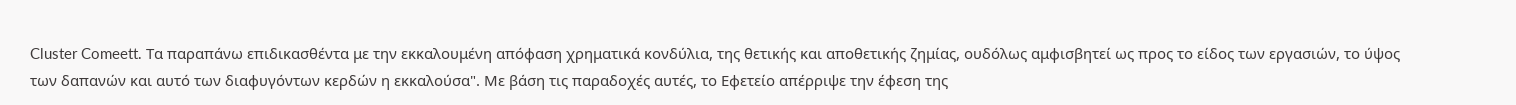Cluster Comeett. Τα παραπάνω επιδικασθέντα με την εκκαλουμένη απόφαση χρηματικά κονδύλια, της θετικής και αποθετικής ζημίας, ουδόλως αμφισβητεί ως προς το είδος των εργασιών, το ύψος των δαπανών και αυτό των διαφυγόντων κερδών η εκκαλούσα". Με βάση τις παραδοχές αυτές, το Εφετείο απέρριψε την έφεση της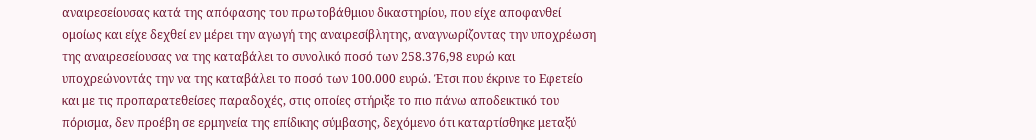αναιρεσείουσας κατά της απόφασης του πρωτοβάθμιου δικαστηρίου, που είχε αποφανθεί ομοίως και είχε δεχθεί εν μέρει την αγωγή της αναιρεσίβλητης, αναγνωρίζοντας την υποχρέωση της αναιρεσείουσας να της καταβάλει το συνολικό ποσό των 258.376,98 ευρώ και υποχρεώνοντάς την να της καταβάλει το ποσό των 100.000 ευρώ. Έτσι που έκρινε το Εφετείο και με τις προπαρατεθείσες παραδοχές, στις οποίες στήριξε το πιο πάνω αποδεικτικό του πόρισμα, δεν προέβη σε ερμηνεία της επίδικης σύμβασης, δεχόμενο ότι καταρτίσθηκε μεταξύ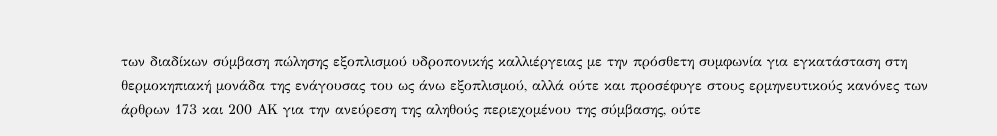των διαδίκων σύμβαση πώλησης εξοπλισμού υδροπονικής καλλιέργειας με την πρόσθετη συμφωνία για εγκατάσταση στη θερμοκηπιακή μονάδα της ενάγουσας του ως άνω εξοπλισμού, αλλά ούτε και προσέφυγε στους ερμηνευτικούς κανόνες των άρθρων 173 και 200 ΑΚ για την ανεύρεση της αληθούς περιεχομένου της σύμβασης, ούτε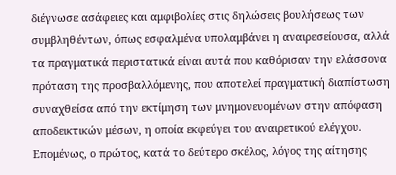διέγνωσε ασάφειες και αμφιβολίες στις δηλώσεις βουλήσεως των συμβληθέντων, όπως εσφαλμένα υπολαμβάνει η αναιρεσείουσα, αλλά τα πραγματικά περιστατικά είναι αυτά που καθόρισαν την ελάσσονα πρόταση της προσβαλλόμενης, που αποτελεί πραγματική διαπίστωση συναχθείσα από την εκτίμηση των μνημονευομένων στην απόφαση αποδεικτικών μέσων, η οποία εκφεύγει του αναιρετικού ελέγχου. Επομένως, ο πρώτος, κατά το δεύτερο σκέλος, λόγος της αίτησης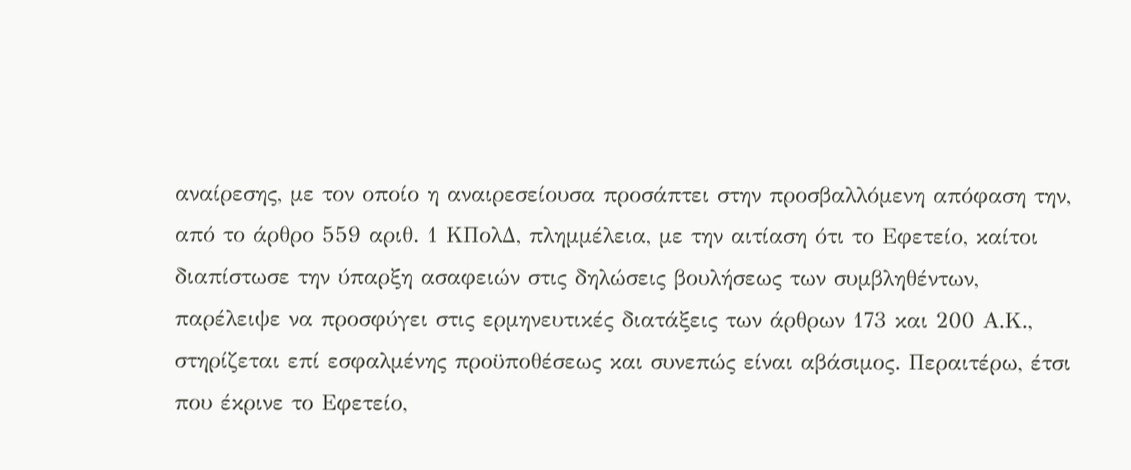αναίρεσης, με τον οποίο η αναιρεσείουσα προσάπτει στην προσβαλλόμενη απόφαση την, από το άρθρο 559 αριθ. 1 ΚΠολΔ, πλημμέλεια, με την αιτίαση ότι το Εφετείο, καίτοι διαπίστωσε την ύπαρξη ασαφειών στις δηλώσεις βουλήσεως των συμβληθέντων, παρέλειψε να προσφύγει στις ερμηνευτικές διατάξεις των άρθρων 173 και 200 Α.Κ., στηρίζεται επί εσφαλμένης προϋποθέσεως και συνεπώς είναι αβάσιμος. Περαιτέρω, έτσι που έκρινε το Εφετείο,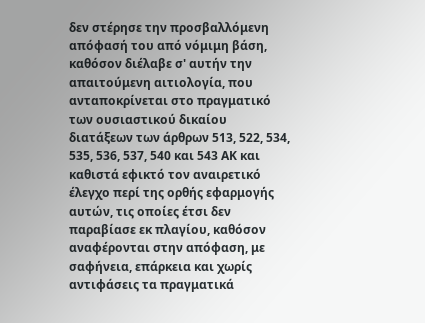δεν στέρησε την προσβαλλόμενη απόφασή του από νόμιμη βάση, καθόσον διέλαβε σ' αυτήν την απαιτούμενη αιτιολογία, που ανταποκρίνεται στο πραγματικό των ουσιαστικού δικαίου διατάξεων των άρθρων 513, 522, 534, 535, 536, 537, 540 και 543 ΑΚ και καθιστά εφικτό τον αναιρετικό έλεγχο περί της ορθής εφαρμογής αυτών, τις οποίες έτσι δεν παραβίασε εκ πλαγίου, καθόσον αναφέρονται στην απόφαση, με σαφήνεια, επάρκεια και χωρίς αντιφάσεις τα πραγματικά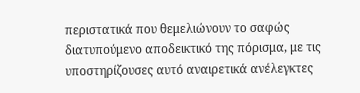περιστατικά που θεμελιώνουν το σαφώς διατυπούμενο αποδεικτικό της πόρισμα, με τις υποστηρίζουσες αυτό αναιρετικά ανέλεγκτες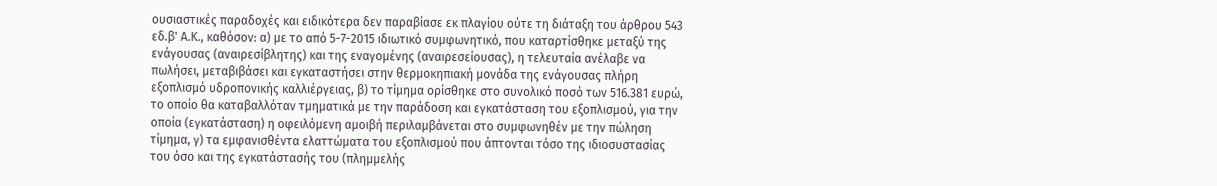ουσιαστικές παραδοχές και ειδικότερα δεν παραβίασε εκ πλαγίου ούτε τη διάταξη του άρθρου 543 εδ.β' Α.Κ., καθόσον: α) με το από 5-7-2015 ιδιωτικό συμφωνητικό, που καταρτίσθηκε μεταξύ της ενάγουσας (αναιρεσίβλητης) και της εναγομένης (αναιρεσείουσας), η τελευταία ανέλαβε να πωλήσει, μεταβιβάσει και εγκαταστήσει στην θερμοκηπιακή μονάδα της ενάγουσας πλήρη εξοπλισμό υδροπονικής καλλιέργειας, β) το τίμημα ορίσθηκε στο συνολικό ποσό των 516.381 ευρώ, το οποίο θα καταβαλλόταν τμηματικά με την παράδοση και εγκατάσταση του εξοπλισμού, για την οποία (εγκατάσταση) η οφειλόμενη αμοιβή περιλαμβάνεται στο συμφωνηθέν με την πώληση τίμημα, γ) τα εμφανισθέντα ελαττώματα του εξοπλισμού που άπτονται τόσο της ιδιοσυστασίας του όσο και της εγκατάστασής του (πλημμελής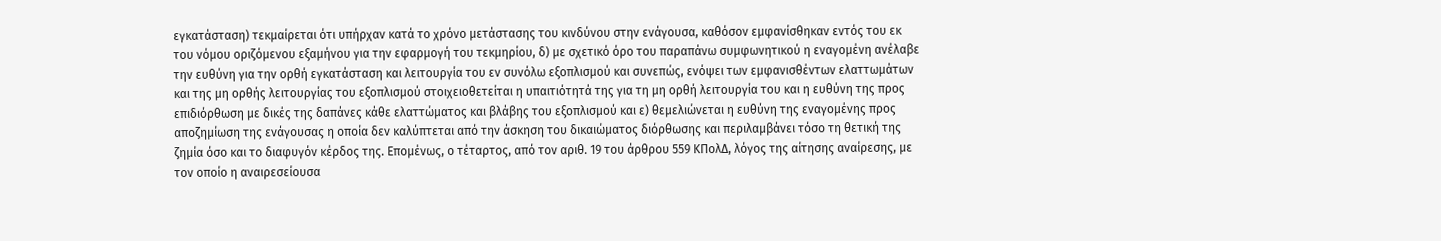εγκατάσταση) τεκμαίρεται ότι υπήρχαν κατά το χρόνο μετάστασης του κινδύνου στην ενάγουσα, καθόσον εμφανίσθηκαν εντός του εκ του νόμου οριζόμενου εξαμήνου για την εφαρμογή του τεκμηρίου, δ) με σχετικό όρο του παραπάνω συμφωνητικού η εναγομένη ανέλαβε την ευθύνη για την ορθή εγκατάσταση και λειτουργία του εν συνόλω εξοπλισμού και συνεπώς, ενόψει των εμφανισθέντων ελαττωμάτων και της μη ορθής λειτουργίας του εξοπλισμού στοιχειοθετείται η υπαιτιότητά της για τη μη ορθή λειτουργία του και η ευθύνη της προς επιδιόρθωση με δικές της δαπάνες κάθε ελαττώματος και βλάβης του εξοπλισμού και ε) θεμελιώνεται η ευθύνη της εναγομένης προς αποζημίωση της ενάγουσας η οποία δεν καλύπτεται από την άσκηση του δικαιώματος διόρθωσης και περιλαμβάνει τόσο τη θετική της ζημία όσο και το διαφυγόν κέρδος της. Επομένως, ο τέταρτος, από τον αριθ. 19 του άρθρου 559 ΚΠολΔ, λόγος της αίτησης αναίρεσης, με τον οποίο η αναιρεσείουσα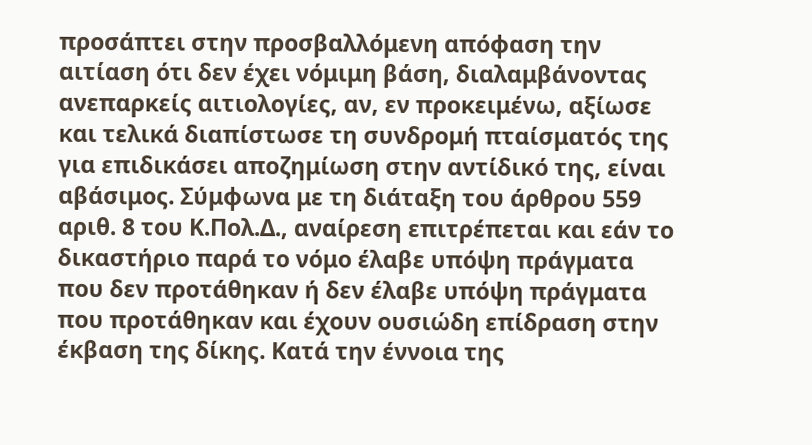προσάπτει στην προσβαλλόμενη απόφαση την αιτίαση ότι δεν έχει νόμιμη βάση, διαλαμβάνοντας ανεπαρκείς αιτιολογίες, αν, εν προκειμένω, αξίωσε και τελικά διαπίστωσε τη συνδρομή πταίσματός της για επιδικάσει αποζημίωση στην αντίδικό της, είναι αβάσιμος. Σύμφωνα με τη διάταξη του άρθρου 559 αριθ. 8 του Κ.Πολ.Δ., αναίρεση επιτρέπεται και εάν το δικαστήριο παρά το νόμο έλαβε υπόψη πράγματα που δεν προτάθηκαν ή δεν έλαβε υπόψη πράγματα που προτάθηκαν και έχουν ουσιώδη επίδραση στην έκβαση της δίκης. Κατά την έννοια της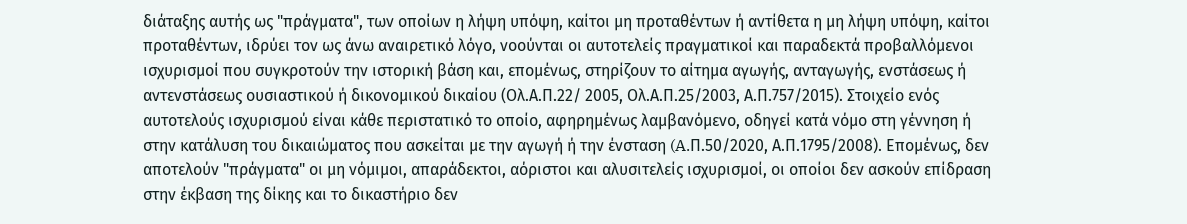διάταξης αυτής ως "πράγματα", των οποίων η λήψη υπόψη, καίτοι μη προταθέντων ή αντίθετα η μη λήψη υπόψη, καίτοι προταθέντων, ιδρύει τον ως άνω αναιρετικό λόγο, νοούνται οι αυτοτελείς πραγματικοί και παραδεκτά προβαλλόμενοι ισχυρισμοί που συγκροτούν την ιστορική βάση και, επομένως, στηρίζουν το αίτημα αγωγής, ανταγωγής, ενστάσεως ή αντενστάσεως ουσιαστικού ή δικονομικού δικαίου (Ολ.Α.Π.22/ 2005, Ολ.Α.Π.25/2003, Α.Π.757/2015). Στοιχείο ενός αυτοτελούς ισχυρισμού είναι κάθε περιστατικό το οποίο, αφηρημένως λαμβανόμενο, οδηγεί κατά νόμο στη γέννηση ή στην κατάλυση του δικαιώματος που ασκείται με την αγωγή ή την ένσταση (A.Π.50/2020, Α.Π.1795/2008). Επομένως, δεν αποτελούν "πράγματα" οι μη νόμιμοι, απαράδεκτοι, αόριστοι και αλυσιτελείς ισχυρισμοί, οι οποίοι δεν ασκούν επίδραση στην έκβαση της δίκης και το δικαστήριο δεν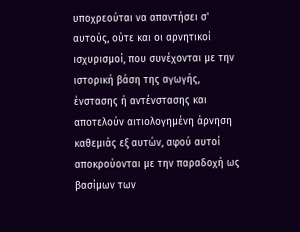υποχρεούται να απαντήσει σ' αυτούς, ούτε και οι αρνητικοί ισχυρισμοί, που συνέχονται με την ιστορική βάση της αγωγής, ένστασης ή αντένστασης και αποτελούν αιτιολογημένη άρνηση καθεμιάς εξ αυτών, αφού αυτοί αποκρούονται με την παραδοχή ως βασίμων των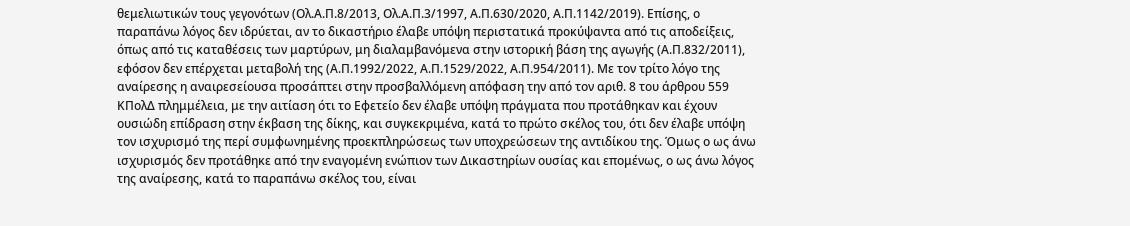θεμελιωτικών τους γεγονότων (Ολ.Α.Π.8/2013, Ολ.Α.Π.3/1997, Α.Π.630/2020, Α.Π.1142/2019). Επίσης, ο παραπάνω λόγος δεν ιδρύεται, αν το δικαστήριο έλαβε υπόψη περιστατικά προκύψαντα από τις αποδείξεις, όπως από τις καταθέσεις των μαρτύρων, μη διαλαμβανόμενα στην ιστορική βάση της αγωγής (Α.Π.832/2011), εφόσον δεν επέρχεται μεταβολή της (Α.Π.1992/2022, Α.Π.1529/2022, Α.Π.954/2011). Με τον τρίτο λόγο της αναίρεσης η αναιρεσείουσα προσάπτει στην προσβαλλόμενη απόφαση την από τον αριθ. 8 του άρθρου 559 ΚΠολΔ πλημμέλεια, με την αιτίαση ότι το Εφετείο δεν έλαβε υπόψη πράγματα που προτάθηκαν και έχουν ουσιώδη επίδραση στην έκβαση της δίκης, και συγκεκριμένα, κατά το πρώτο σκέλος του, ότι δεν έλαβε υπόψη τον ισχυρισμό της περί συμφωνημένης προεκπληρώσεως των υποχρεώσεων της αντιδίκου της. Όμως ο ως άνω ισχυρισμός δεν προτάθηκε από την εναγομένη ενώπιον των Δικαστηρίων ουσίας και επομένως, ο ως άνω λόγος της αναίρεσης, κατά το παραπάνω σκέλος του, είναι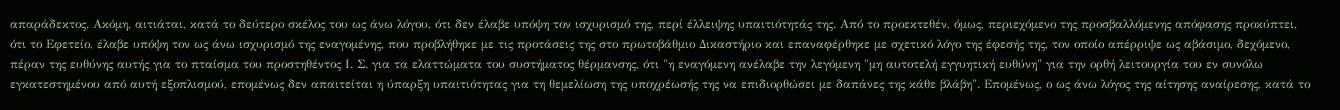απαράδεκτος. Ακόμη, αιτιάται, κατά το δεύτερο σκέλος του ως άνω λόγου, ότι δεν έλαβε υπόψη τον ισχυρισμό της, περί έλλειψης υπαιτιότητάς της. Από το προεκτεθέν, όμως, περιεχόμενο της προσβαλλόμενης απόφασης προκύπτει, ότι το Εφετείο, έλαβε υπόψη τον ως άνω ισχυρισμό της εναγομένης, που προβλήθηκε με τις προτάσεις της στο πρωτοβάθμιο Δικαστήριο και επαναφέρθηκε με σχετικό λόγο της έφεσής της, τον οποίο απέρριψε ως αβάσιμο, δεχόμενο, πέραν της ευθύνης αυτής για το πταίσμα του προστηθέντος Ι. Σ. για τα ελαττώματα του συστήματος θέρμανσης, ότι "η εναγόμενη ανέλαβε την λεγόμενη "μη αυτοτελή εγγυητική ευθύνη" για την ορθή λειτουργία του εν συνόλω εγκατεστημένου από αυτή εξοπλισμού, επομένως δεν απαιτείται η ύπαρξη υπαιτιότητας για τη θεμελίωση της υποχρέωσής της να επιδιορθώσει με δαπάνες της κάθε βλάβη". Επομένως, ο ως άνω λόγος της αίτησης αναίρεσης, κατά το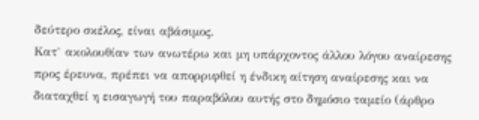δεύτερο σκέλος, είναι αβάσιμος.
Κατ` ακολουθίαν των ανωτέρω και μη υπάρχοντος άλλου λόγου αναίρεσης προς έρευνα, πρέπει να απορριφθεί η ένδικη αίτηση αναίρεσης και να διαταχθεί η εισαγωγή του παραβόλου αυτής στο δημόσιο ταμείο (άρθρο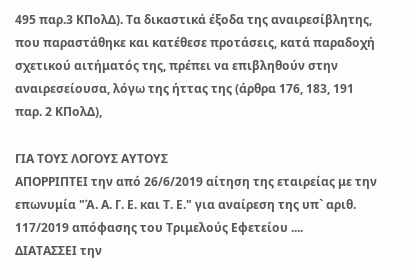495 παρ.3 ΚΠολΔ). Τα δικαστικά έξοδα της αναιρεσίβλητης, που παραστάθηκε και κατέθεσε προτάσεις, κατά παραδοχή σχετικού αιτήματός της, πρέπει να επιβληθούν στην αναιρεσείουσα, λόγω της ήττας της (άρθρα 176, 183, 191 παρ. 2 ΚΠολΔ),

ΓΙΑ ΤΟΥΣ ΛΟΓΟΥΣ ΑΥΤΟΥΣ
ΑΠΟΡΡΙΠΤΕΙ την από 26/6/2019 αίτηση της εταιρείας με την επωνυμία "Ά. Α. Γ. Ε. και Τ. Ε." για αναίρεση της υπ` αριθ. 117/2019 απόφασης του Τριμελούς Εφετείου ....
ΔΙΑΤΑΣΣΕΙ την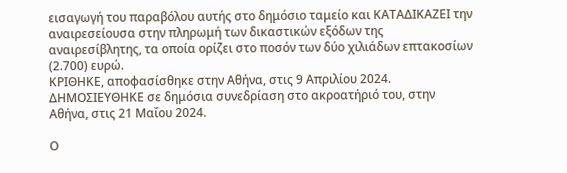εισαγωγή του παραβόλου αυτής στο δημόσιο ταμείο και ΚΑΤΑΔΙΚΑΖΕΙ την αναιρεσείουσα στην πληρωμή των δικαστικών εξόδων της αναιρεσίβλητης, τα οποία ορίζει στο ποσόν των δύο χιλιάδων επτακοσίων (2.700) ευρώ.
ΚΡΙΘΗΚΕ, αποφασίσθηκε στην Αθήνα, στις 9 Απριλίου 2024.
ΔΗΜΟΣΙΕΥΘΗΚΕ σε δημόσια συνεδρίαση στο ακροατήριό του, στην Αθήνα, στις 21 Μαΐου 2024.

Ο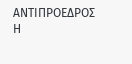ΑΝΤΙΠΡΟΕΔΡΟΣ Η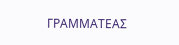ΓΡΑΜΜΑΤΕΑΣ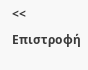<< Επιστροφή